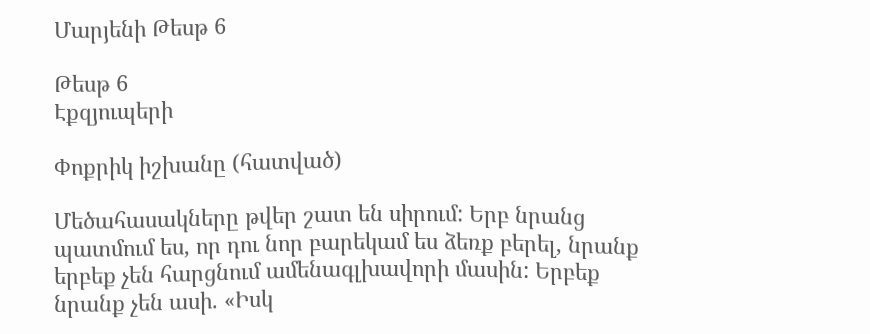Մարյենի Թեսթ 6

Թեսթ 6
Էքզյուպերի

Փոքրիկ իշխանը (հատված)

Մեծահասակները թվեր շատ են սիրում: Երբ նրանց պատմում ես, որ դու նոր բարեկամ ես ձեռք բերել, նրանք երբեք չեն հարցնում ամենագլխավորի մասին: Երբեք նրանք չեն ասի. «Իսկ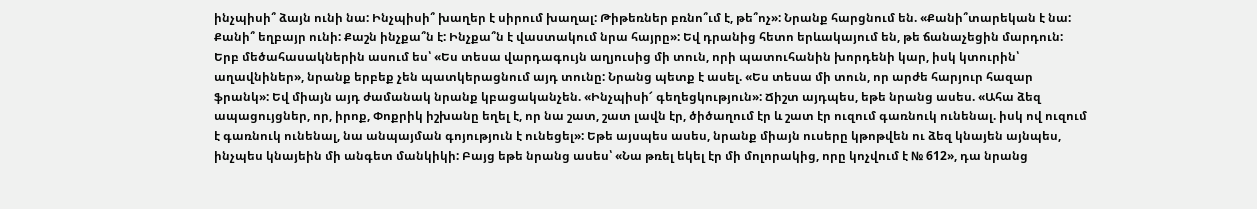ինչպիսի՞ ձայն ունի նա: Ինչպիսի՞ խաղեր է սիրում խաղալ: Թիթեռներ բռնո՞ւմ է, թե՞ոչ»: Նրանք հարցնում են. «Քանի՞տարեկան է նա: Քանի՞ եղբայր ունի: Քաշն ինչքա՞ն է: Ինչքա՞ն է վաստակում նրա հայրը»: Եվ դրանից հետո երևակայում են, թե ճանաչեցին մարդուն: Երբ մեծահասակներին ասում ես՝ «Ես տեսա վարդագույն աղյուսից մի տուն, որի պատուհանին խորդենի կար, իսկ կտուրին՝ աղավնիներ», նրանք երբեք չեն պատկերացնում այդ տունը: Նրանց պետք է ասել. «Ես տեսա մի տուն, որ արժե հարյուր հազար ֆրանկ»: Եվ միայն այդ ժամանակ նրանք կբացականչեն. «Ինչպիսի՜ գեղեցկություն»: Ճիշտ այդպես, եթե նրանց ասես. «Ահա ձեզ ապացույցներ, որ, իրոք, Փոքրիկ իշխանը եղել է, որ նա շատ, շատ լավն էր, ծիծաղում էր և շատ էր ուզում գառնուկ ունենալ. իսկ ով ուզում է գառնուկ ունենալ, նա անպայման գոյություն է ունեցել»: Եթե այսպես ասես, նրանք միայն ուսերը կթոթվեն ու ձեզ կնայեն այնպես, ինչպես կնայեին մի անգետ մանկիկի: Բայց եթե նրանց ասես՝ «Նա թռել եկել էր մի մոլորակից, որը կոչվում է № 612», դա նրանց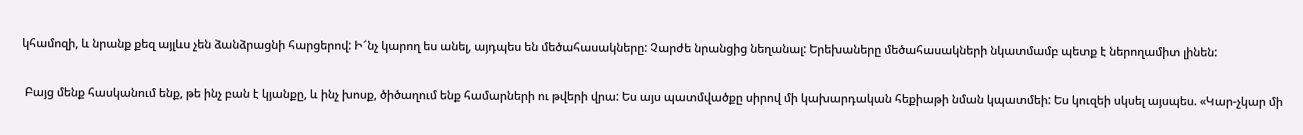կհամոզի, և նրանք քեզ այլևս չեն ձանձրացնի հարցերով: Ի՜նչ կարող ես անել, այդպես են մեծահասակները: Չարժե նրանցից նեղանալ: Երեխաները մեծահասակների նկատմամբ պետք է ներողամիտ լինեն:

 Բայց մենք հասկանում ենք, թե ինչ բան է կյանքը, և ինչ խոսք, ծիծաղում ենք համարների ու թվերի վրա: Ես այս պատմվածքը սիրով մի կախարդական հեքիաթի նման կպատմեի: Ես կուզեի սկսել այսպես. «Կար-չկար մի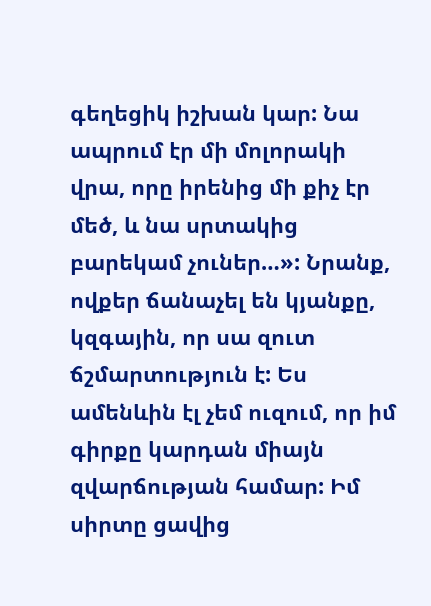գեղեցիկ իշխան կար: Նա ապրում էր մի մոլորակի վրա, որը իրենից մի քիչ էր մեծ, և նա սրտակից բարեկամ չուներ…»: Նրանք, ովքեր ճանաչել են կյանքը, կզգային, որ սա զուտ ճշմարտություն է: Ես ամենևին էլ չեմ ուզում, որ իմ գիրքը կարդան միայն զվարճության համար: Իմ սիրտը ցավից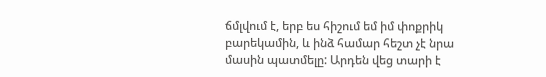ճմլվում է, երբ ես հիշում եմ իմ փոքրիկ բարեկամին, և ինձ համար հեշտ չէ նրա մասին պատմելը: Արդեն վեց տարի է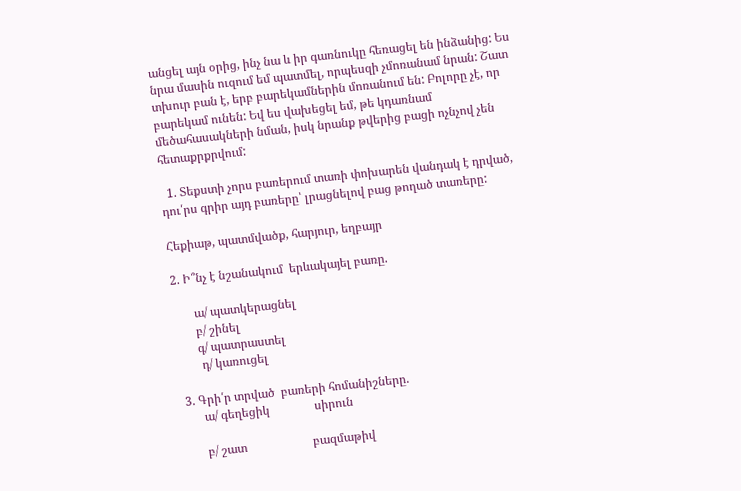անցել այն օրից, ինչ նա և իր գառնուկը հեռացել են ինձանից: Ես նրա մասին ուզում եմ պատմել, որպեսզի չմոռանամ նրան: Շատ տխուր բան է, երբ բարեկամներին մոռանում են: Բոլորը չէ, որ բարեկամ ունեն: Եվ ես վախեցել եմ, թե կդառնամ մեծահասակների նման, իսկ նրանք թվերից բացի ոչնչով չեն հետաքրքրվում:

  1. Տեքստի չորս բառերում տառի փոխարեն վանդակ է դրված, դու՛րս գրիր այդ բառերը՝ լրացնելով բաց թողած տառերը:

Հեքիաթ, պատմվածք, հարյուր, եղբայր

2. Ի՞նչ է նշանակում  երևակայել բառը.

       ա/ պատկերացնել
       բ/ շինել
       գ/ պատրաստել
        դ/ կառուցել

 3. Գրի՛ր տրված  բառերի հոմանիշները.
       ա/ գեղեցիկ               սիրուն

       բ/ շատ                      բազմաթիվ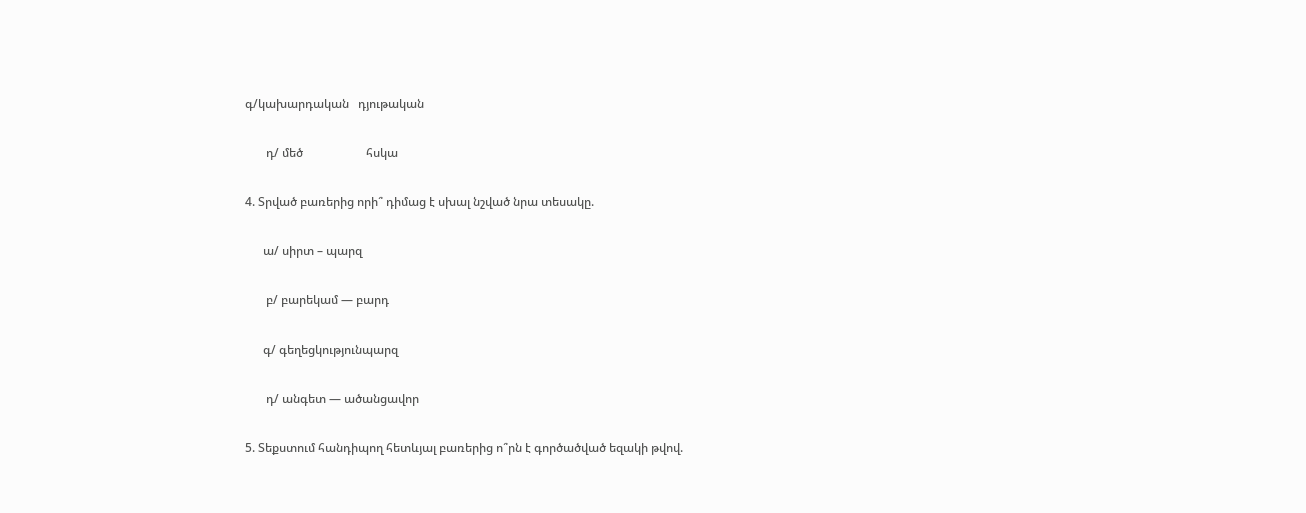գ/կախարդական   դյութական

       դ/ մեծ                     հսկա

4. Տրված բառերից որի՞ դիմաց է սխալ նշված նրա տեսակը.

      ա/ սիրտ – պարզ

       բ/ բարեկամ — բարդ

      գ/ գեղեցկությունպարզ

       դ/ անգետ — ածանցավոր

5. Տեքստում հանդիպող հետևյալ բառերից ո՞րն է գործածված եզակի թվով.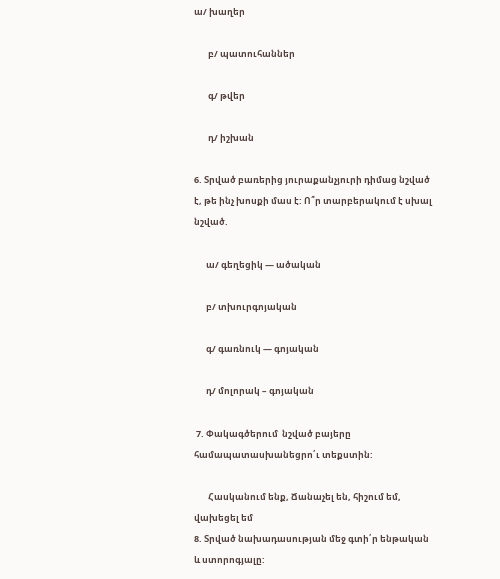ա/ խաղեր

       բ/ պատուհաններ

       գ/ թվեր

       դ/ իշխան

6. Տրված բառերից յուրաքանչյուրի դիմաց նշված է, թե ինչ խոսքի մաս է: Ո՞ր տարբերակում է սխալ նշված.

      ա/ գեղեցիկ — ածական

      բ/ տխուրգոյական

      գ/ գառնուկ — գոյական

      դ/ մոլորակ – գոյական

 7. Փակագծերում  նշված բայերը համապատասխանեցրո՛ւ տեքստին:

       Հասկանում ենք, Ճանաչել են, հիշում եմ, վախեցել եմ
8. Տրված նախադասության մեջ գտի՛ր ենթական և ստորոգյալը: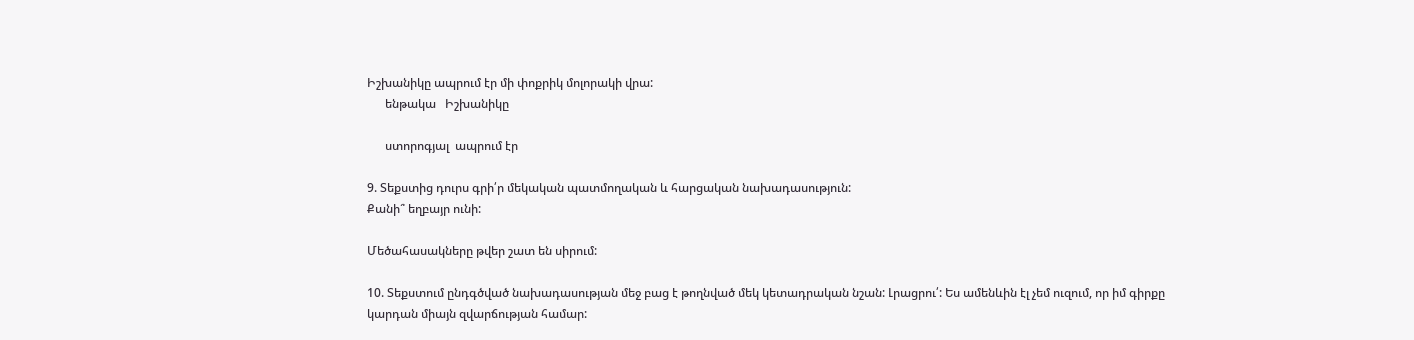Իշխանիկը ապրում էր մի փոքրիկ մոլորակի վրա:
      ենթակա   Իշխանիկը

      ստորոգյալ  ապրում էր

9. Տեքստից դուրս գրի՛ր մեկական պատմողական և հարցական նախադասություն:
Քանի՞ եղբայր ունի:

Մեծահասակները թվեր շատ են սիրում:

10. Տեքստում ընդգծված նախադասության մեջ բաց է թողնված մեկ կետադրական նշան: Լրացրու՛: Ես ամենևին էլ չեմ ուզում, որ իմ գիրքը կարդան միայն զվարճության համար: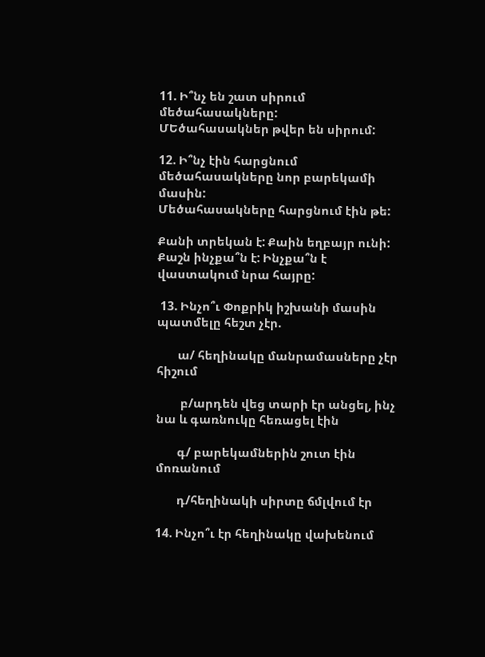11. Ի՞նչ են շատ սիրում մեծահասակները:
ՄԵծահասակներ թվեր են սիրում:

12. Ի՞նչ էին հարցնում մեծահասակները նոր բարեկամի մասին:
Մեծահասակները հարցնում էին թե:

Քանի տրեկան է: Քաին եղբայր ունի: Քաշն ինչքա՞ն է: Ինչքա՞ն է վաստակում նրա հայրը:

 13. Ինչո՞ւ Փոքրիկ իշխանի մասին պատմելը հեշտ չէր.

       ա/ հեղինակը մանրամասները չէր հիշում

        բ/արդեն վեց տարի էր անցել, ինչ նա և գառնուկը հեռացել էին

       գ/ բարեկամներին շուտ էին մոռանում

       դ/հեղինակի սիրտը ճմլվում էր

14. Ինչո՞ւ էր հեղինակը վախենում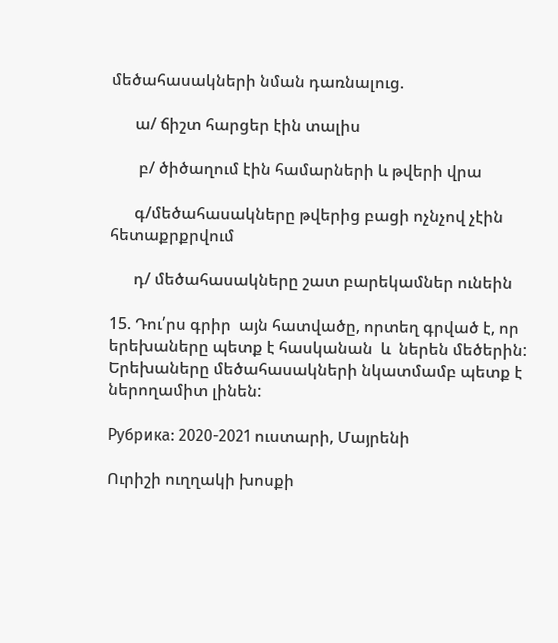մեծահասակների նման դառնալուց.

      ա/ ճիշտ հարցեր էին տալիս

       բ/ ծիծաղում էին համարների և թվերի վրա

      գ/մեծահասակները թվերից բացի ոչնչով չէին հետաքրքրվում

      դ/ մեծահասակները շատ բարեկամներ ունեին

15. Դու՛րս գրիր  այն հատվածը, որտեղ գրված է, որ երեխաները պետք է հասկանան  և  ներեն մեծերին:
Երեխաները մեծահասակների նկատմամբ պետք է ներողամիտ լինեն:

Рубрика: 2020-2021 ուստարի, Մայրենի

Ուրիշի ուղղակի խոսքի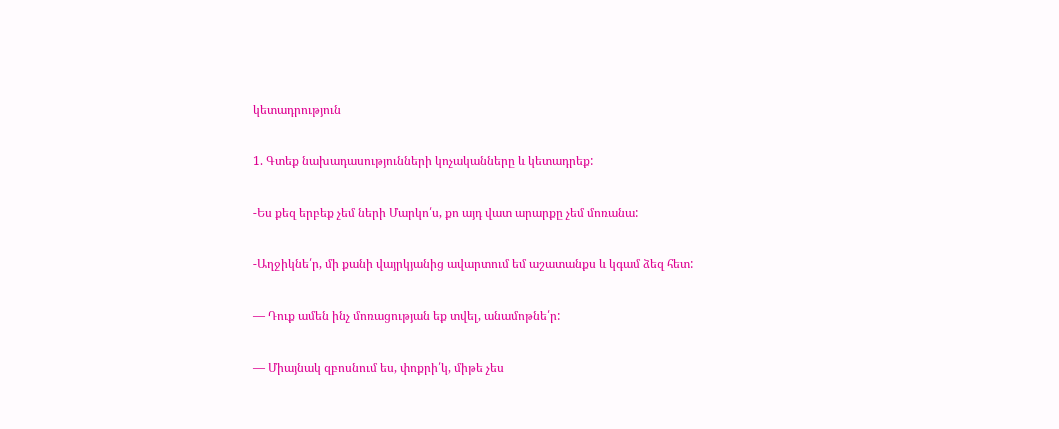կետադրություն

1. Գտեք նախադասությունների կոչականները և կետադրեք:

-Ես քեզ երբեք չեմ ների Մարկո՛ս, քո այդ վատ արարքը չեմ մոռանա:

-Աղջիկնե՛ր, մի քանի վայրկյանից ավարտում եմ աշատանքս և կգամ ձեզ հետ:

— Դուք ամեն ինչ մոռացության եք տվել, անամոթնե՛ր:

— Միայնակ զբոսնում ես, փոքրի՛կ, միթե չես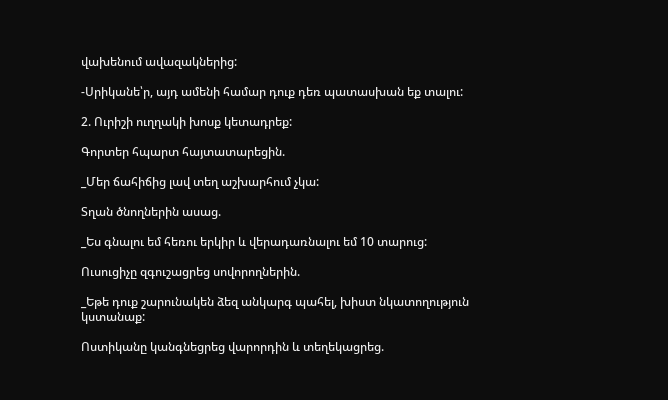վախենում ավազակներից:

-Սրիկանե՝ր, այդ ամենի համար դուք դեռ պատասխան եք տալու:

2. Ուրիշի ուղղակի խոսք կետադրեք:

Գորտեր հպարտ հայտատարեցին.

_Մեր ճահիճից լավ տեղ աշխարհում չկա:

Տղան ծնողներին ասաց.

_Ես գնալու եմ հեռու երկիր և վերադառնալու եմ 10 տարուց:

Ուսուցիչը զգուշացրեց սովորողներին.

_Եթե դուք շարունակեն ձեզ անկարգ պահել, խիստ նկատողություն կստանաք:

Ոստիկանը կանգնեցրեց վարորդին և տեղեկացրեց.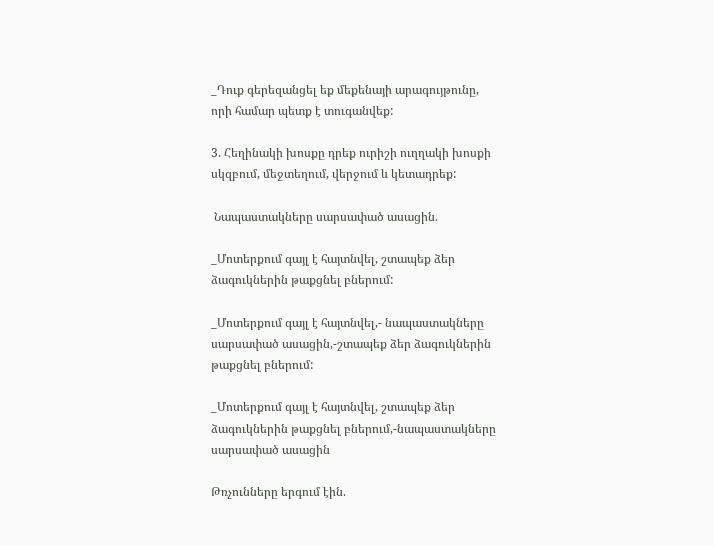_Դուք գերեզանցել եք մեքենայի արագույթունը, որի համար պետք է տուգանվեք:

3. Հեղինակի խոսքը դրեք ուրիշի ուղղակի խոսքի սկզբում, մեջտեղում, վերջում և կետադրեք:

 Նապաստակները սարսափած ասացին.

_Մոտերքում գայլ է հայտնվել, շտապեք ձեր ձագուկներին թաքցնել բներում:

_Մոտերքում գայլ է հայտնվել,- նապաստակները սարսափած ասացին,-շտապեք ձեր ձագուկներին թաքցնել բներում:

_Մոտերքում գայլ է հայտնվել, շտապեք ձեր ձագուկներին թաքցնել բներում,-նապաստակները սարսափած ասացին

Թռչունները երգում էին.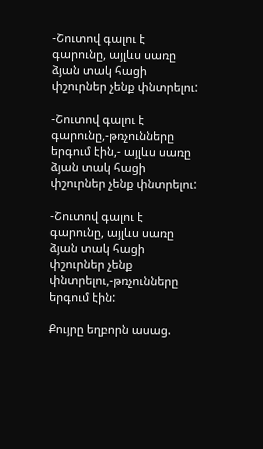-Շուտով գալու է գարունը, այլևս սառը ձյան տակ հացի փշուրներ չենք փնտրելու:

-Շուտով գալու է գարունը,-թռչունները երգում էին,- այլևս սառը ձյան տակ հացի փշուրներ չենք փնտրելու:

-Շուտով գալու է գարունը, այլևս սառը ձյան տակ հացի փշուրներ չենք փնտրելու,-թռչունները երգում էին:

Քույրը եղբորն ասաց.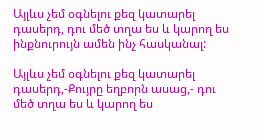Այլևս չեմ օգնելու քեզ կատարել դասերդ, դու մեծ տղա ես և կարող ես ինքնուրույն ամեն ինչ հասկանալ:

Այլևս չեմ օգնելու քեզ կատարել դասերդ,-Քույրը եղբորն ասաց,- դու մեծ տղա ես և կարող ես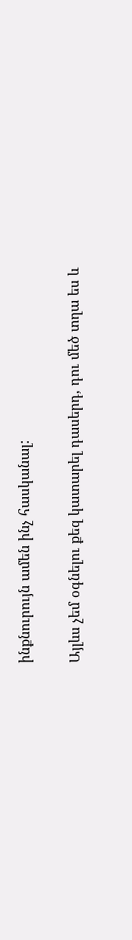ինքնուրույն ամեն ինչ հասկանալ:

Այլևս չեմ օգնելու քեզ կատարել դասերդ, դու մեծ տղա ես և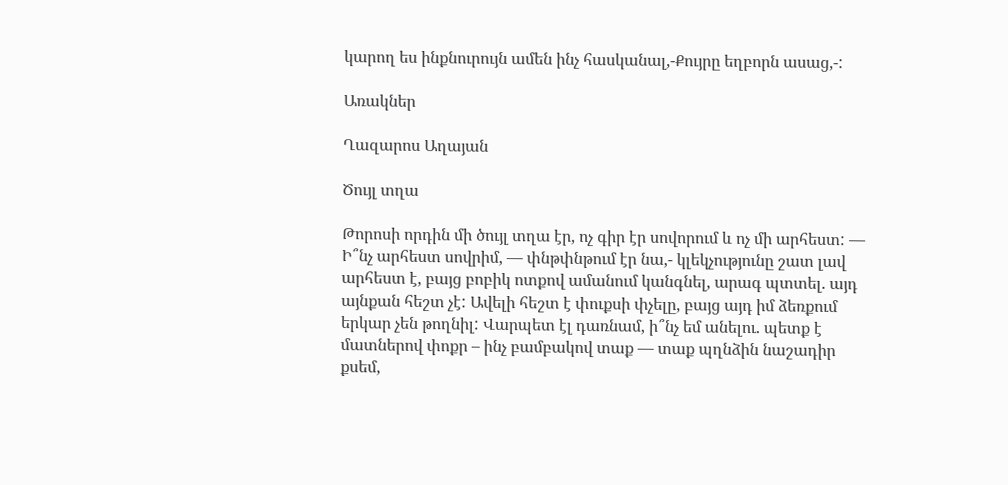կարող ես ինքնուրույն ամեն ինչ հասկանալ,-Քույրը եղբորն ասաց,-:

Առակներ

Ղազարոս Աղայան

Ծույլ տղա

Թորոսի որդին մի ծույլ տղա էր, ոչ գիր էր սովորում և ոչ մի արհեստ: — Ի՞նչ արհեստ սովրիմ, — փնթփնթում էր նա,- կլեկչությունը շատ լավ արհեստ է, բայց բոբիկ ոտքով ամանում կանգնել, արագ պտտել. այդ այնքան հեշտ չէ: Ավելի հեշտ է փուքսի փչելը, բայց այդ իմ ձեռքում երկար չեն թողնիլ: Վարպետ էլ դառնամ, ի՞նչ եմ անելու. պետք է մատներով փոքր – ինչ բամբակով տաք — տաք պղնձին նաշադիր քսեմ,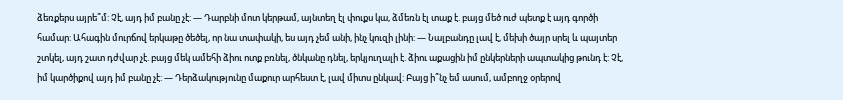ձեռքերս այրե՞մ: Չէ, այդ իմ բանը չէ: — Դարբնի մոտ կերթամ, այնտեղ էլ փուքս կա, ձմեռն էլ տաք է. բայց մեծ ուժ պետք է այդ գործի համար: Ահագին մուրճով երկաթը ծեծել, որ նա տափակի, ես այդ չեմ անի, ինչ կուզի լինի: — Նալբանդը լավ է, մեխի ծայր սրել և պայտեր շտկել, այդ շատ դժվար չէ. բայց մեկ ամեհի ձիու ոտք բռնել, ծնկանը դնել, երկյուղալի է. ձիու աքացին իմ ընկերների ապտակից թունդ է: Չէ, իմ կարծիքով այդ իմ բանը չէ: — Դերձակությունը մաքուր արհեստ է, լավ միտս ընկավ: Բայց ի՞նչ եմ ասում, ամբողջ օրերով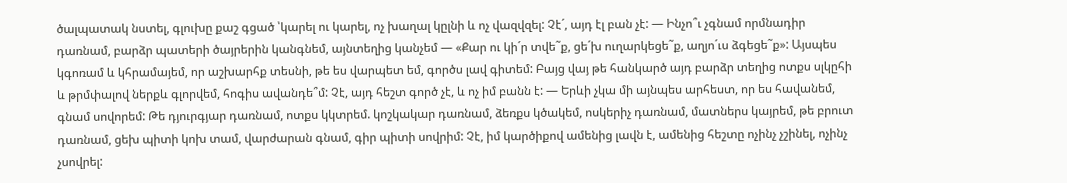ծալպատակ նստել, գլուխը քաշ գցած ՝կարել ու կարել, ոչ խաղալ կըլնի և ոչ վազվզել: Չէ´, այդ էլ բան չէ: — Ինչո՞ւ չգնամ որմնադիր դառնամ, բարձր պատերի ծայրերին կանգնեմ, այնտեղից կանչեմ — «Քար ու կի´ր տվե˜ք, ցե´խ ուղարկեցե˜ք, աղյո´ւս ձգեցե˜ք»: Այսպես կգոռամ և կհրամայեմ, որ աշխարհք տեսնի, թե ես վարպետ եմ, գործս լավ գիտեմ: Բայց վայ թե հանկարծ այդ բարձր տեղից ոտքս սլկըհի և թրմփալով ներքև գլորվեմ, հոգիս ավանդե՞մ: Չէ, այդ հեշտ գործ չէ, և ոչ իմ բանն է: — Երևի չկա մի այնպես արհեստ, որ ես հավանեմ, գնամ սովորեմ: Թե դյուրգյար դառնամ, ոտքս կկտրեմ. կոշկակար դառնամ, ձեռքս կծակեմ, ոսկերիչ դառնամ, մատներս կայրեմ, թե բրուտ դառնամ, ցեխ պիտի կոխ տամ, վարժարան գնամ, գիր պիտի սովրիմ: Չէ, իմ կարծիքով ամենից լավն է, ամենից հեշտը ոչինչ չշինել, ոչինչ չսովրել: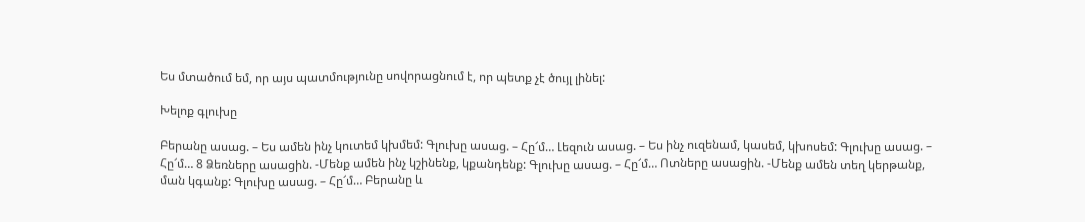Ես մտածում եմ, որ այս պատմությունը սովորացնում է, որ պետք չէ ծույլ լինել:

Խելոք գլուխը

Բերանը ասաց. – Ես ամեն ինչ կուտեմ կխմեմ: Գլուխը ասաց. – Հը՜մ… Լեզուն ասաց. – Ես ինչ ուզենամ, կասեմ, կխոսեմ: Գլուխը ասաց. – Հը՜մ… 8 Ձեռները ասացին. -Մենք ամեն ինչ կշինենք, կքանդենք: Գլուխը ասաց. – Հը՜մ… Ոտները ասացին. -Մենք ամեն տեղ կերթանք, ման կգանք: Գլուխը ասաց. – Հը՜մ… Բերանը և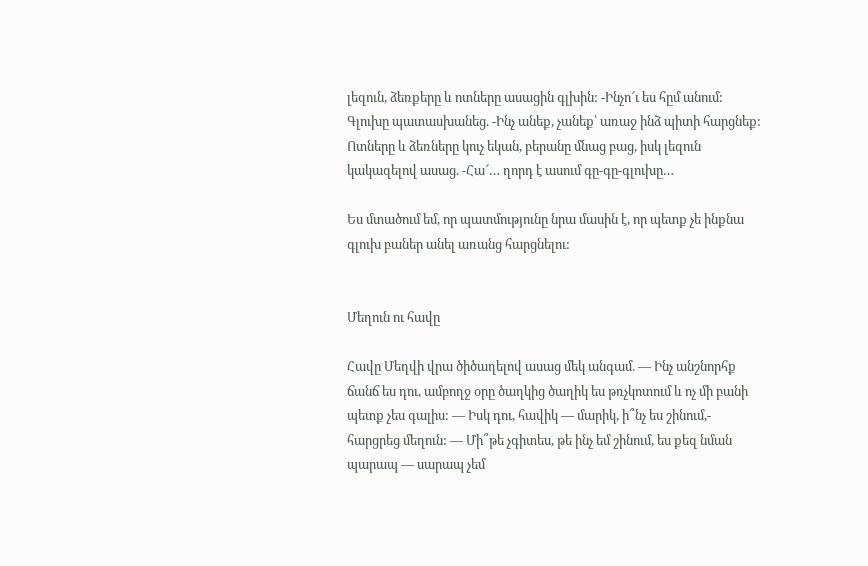լեզուն, ձեռքերը և ոտները ասացին գլխին: -Ինչո՜ւ ես հըմ անում: Գլուխը պատասխանեց. -Ինչ անեք, չանեք՝ առաջ ինձ պիտի հարցնեք: Ոտները և ձեռները կուչ եկան, բերանը մնաց բաց, իսկ լեզուն կակազելով ասաց. -Հա՜… ղորդ է ասում գը-գը-գլուխը…

Ես մտածում եմ, որ պատմությունը նրա մասին է, որ պետք չե ինքնա գլուխ բաներ անել առանց հարցնելու:


Մեղուն ու հավը

Հավը Մեղվի վրա ծիծաղելով ասաց մեկ անգամ. — Ինչ անշնորհք ճանճ ես դու, ամբողջ օրը ծաղկից ծաղիկ ես թռչկոտում և ոչ մի բանի պետք չես գալիս: — Իսկ դու, հավիկ — մարիկ, ի՞նչ ես շինում,- հարցրեց մեղուն: — Մի՞թե չգիտես, թե ինչ եմ շինում, ես քեզ նման պարապ — սարապ չեմ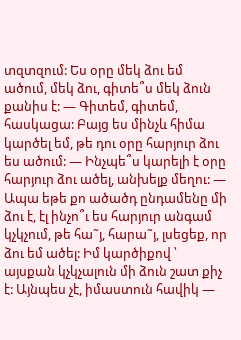տզտզում: Ես օրը մեկ ձու եմ ածում, մեկ ձու, գիտե՞ս մեկ ձուն քանիս է: — Գիտեմ, գիտեմ, հասկացա: Բայց ես մինչև հիմա կարծել եմ, թե դու օրը հարյուր ձու ես ածում: — Ինչպե՞ս կարելի է օրը հարյուր ձու ածել, անխելք մեղու: — Ապա եթե քո ածածդ ընդամենը մի ձու է, էլ ինչո՞ւ ես հարյուր անգամ կչկչում, թե հա˜յ, հարա˜յ, լսեցեք, որ ձու եմ ածել: Իմ կարծիքով ՝ այսքան կչկչալուն մի ձուն շատ քիչ է: Այնպես չէ, իմաստուն հավիկ —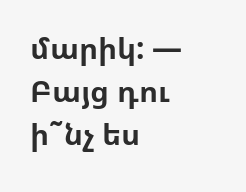մարիկ: — Բայց դու ի˜նչ ես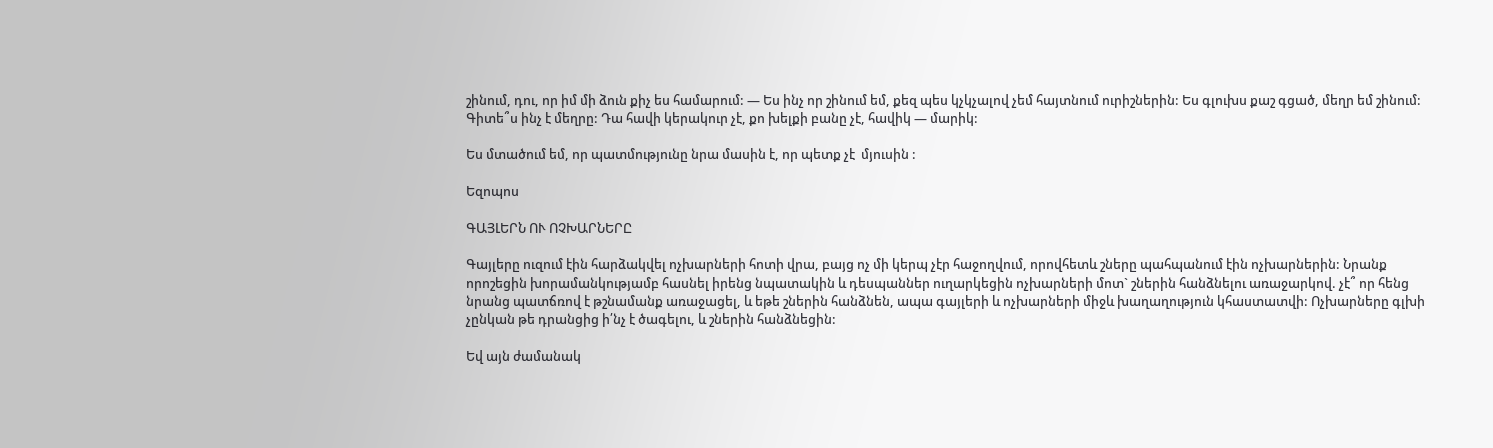շինում, դու, որ իմ մի ձուն քիչ ես համարում: — Ես ինչ որ շինում եմ, քեզ պես կչկչալով չեմ հայտնում ուրիշներին: Ես գլուխս քաշ գցած, մեղր եմ շինում: Գիտե՞ս ինչ է մեղրը: Դա հավի կերակուր չէ, քո խելքի բանը չէ, հավիկ — մարիկ:

Ես մտածում եմ, որ պատմությունը նրա մասին է, որ պետք չէ  մյուսին :

Եզոպոս

ԳԱՅԼԵՐՆ ՈՒ ՈՉԽԱՐՆԵՐԸ

Գայլերը ուզում էին հարձակվել ոչխարների հոտի վրա, բայց ոչ մի կերպ չէր հաջողվում, որովհետև շները պահպանում էին ոչխարներին: Նրանք որոշեցին խորամանկությամբ հասնել իրենց նպատակին և դեսպաններ ուղարկեցին ոչխարների մոտ` շներին հանձնելու առաջարկով. չէ՞ որ հենց նրանց պատճռով է թշնամանք առաջացել, և եթե շներին հանձնեն, ապա գայլերի և ոչխարների միջև խաղաղություն կհաստատվի: Ոչխարները գլխի չընկան թե դրանցից ի՛նչ է ծագելու, և շներին հանձնեցին:

Եվ այն ժամանակ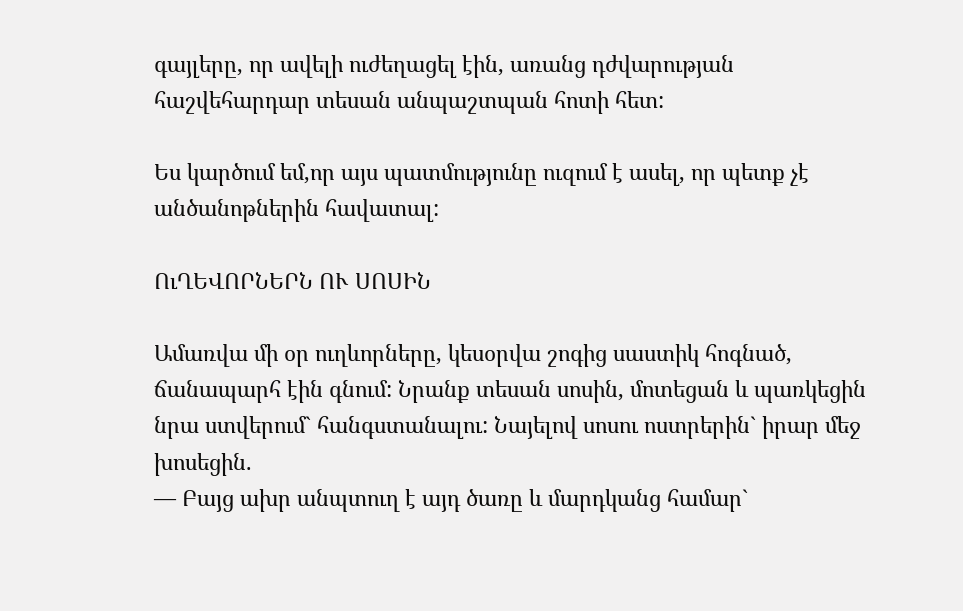գայլերը, որ ավելի ուժեղացել էին, առանց դժվարության հաշվեհարդար տեսան անպաշտպան հոտի հետ:

Ես կարծում եմ,որ այս պատմությունը ուզում է ասել, որ պետք չէ անծանոթներին հավատալ:

ՈւՂԵՎՈՐՆԵՐՆ ՈՒ ՍՈՍԻՆ

Ամառվա մի օր ուղևորները, կեսօրվա շոգից սաստիկ հոգնած, ճանապարհ էին գնում: Նրանք տեսան սոսին, մոտեցան և պառկեցին նրա ստվերում` հանգստանալու: Նայելով սոսու ոստրերին` իրար մեջ խոսեցին.
— Բայց ախր անպտուղ է այդ ծառը և մարդկանց համար`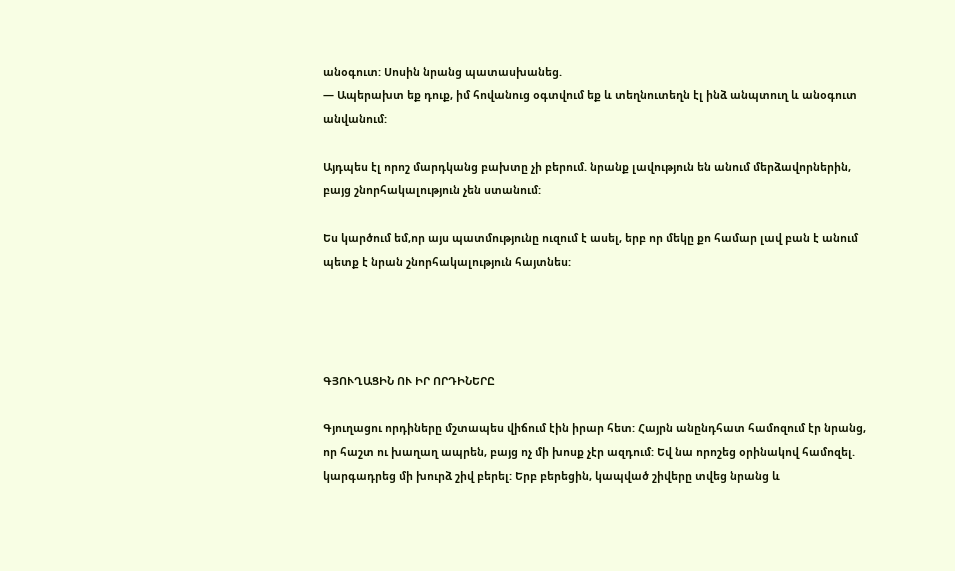անօգուտ: Սոսին նրանց պատասխանեց.
— Ապերախտ եք դուք, իմ հովանուց օգտվում եք և տեղնուտեղն էլ ինձ անպտուղ և անօգուտ անվանում:

Այդպես էլ որոշ մարդկանց բախտը չի բերում. նրանք լավություն են անում մերձավորներին, բայց շնորհակալություն չեն ստանում:

Ես կարծում եմ,որ այս պատմությունը ուզում է ասել, երբ որ մեկը քո համար լավ բան է անում պետք է նրան շնորհակալություն հայտնես:




ԳՅՈՒՂԱՑԻՆ ՈՒ ԻՐ ՈՐԴԻՆԵՐԸ

Գյուղացու որդիները մշտապես վիճում էին իրար հետ: Հայրն անընդհատ համոզում էր նրանց, որ հաշտ ու խաղաղ ապրեն, բայց ոչ մի խոսք չէր ազդում: Եվ նա որոշեց օրինակով համոզել. կարգադրեց մի խուրձ շիվ բերել: Երբ բերեցին, կապված շիվերը տվեց նրանց և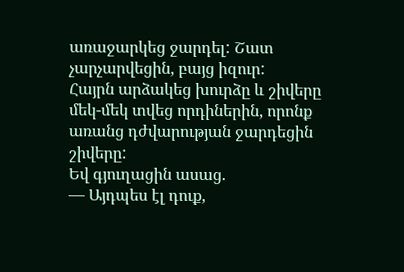առաջարկեց ջարդել: Շատ չարչարվեցին, բայց իզուր:
Հայրն արձակեց խուրձը և շիվերը մեկ-մեկ տվեց որդիներին, որոնք առանց դժվարության ջարդեցին շիվերը:
Եվ գյուղացին ասաց.
— Այդպես էլ դուք,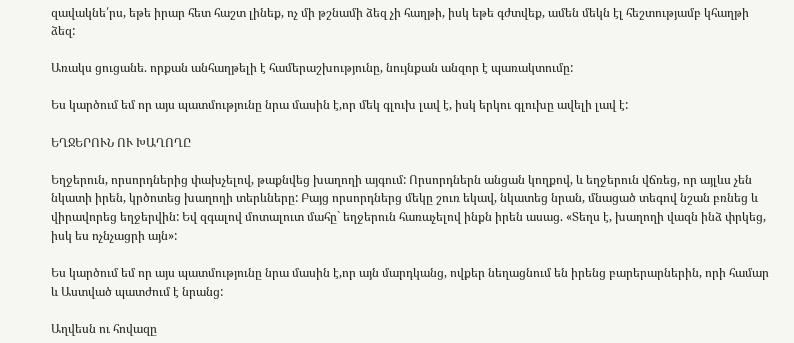զավակնե՛րս, եթե իրար հետ հաշտ լինեք, ոչ մի թշնամի ձեզ չի հաղթի, իսկ եթե գժտվեք, ամեն մեկն էլ հեշտությամբ կհաղթի ձեզ:

Առակս ցուցանե. որքան անհաղթելի է համերաշխությունը, նույնքան անզոր է պառակտումը:

Ես կարծում եմ որ այս պատմությունը նրա մասին է,որ մեկ գլուխ լավ է, իսկ երկու գլուխը ավելի լավ է:

ԵՂՋԵՐՈՒՆ ՈՒ ԽԱՂՈՂԸ

Եղջերուն, որսորդներից փախչելով, թաքնվեց խաղողի այգում: Որսորդներն անցան կողքով, և եղջերուն վճռեց, որ այլևս չեն նկատի իրեն, կրծոտեց խաղողի տերևները: Բայց որսորդներց մեկը շուռ եկավ, նկատեց նրան, մնացած տեգով նշան բռնեց և վիրավորեց եղջերվին: Եվ զգալով մոտալուտ մահը` եղջերուն հառաչելով ինքն իրեն ասաց. «Տեղս է, խաղողի վազն ինձ փրկեց, իսկ ես ոչնչացրի այն»:

Ես կարծում եմ որ այս պատմությունը նրա մասին է,որ այն մարդկանց, ովքեր նեղացնում են իրենց բարերարներին, որի համար և Աստված պատժում է նրանց:

Աղվեսն ու հովազը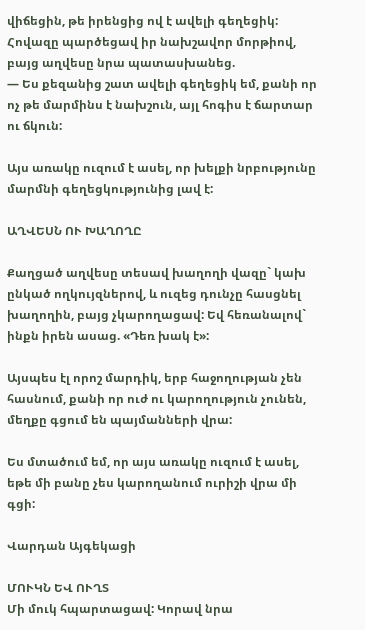վիճեցին, թե իրենցից ով է ավելի գեղեցիկ: Հովազը պարծեցավ իր նախշավոր մորթիով, բայց աղվեսը նրա պատասխանեց.
— Ես քեզանից շատ ավելի գեղեցիկ եմ, քանի որ ոչ թե մարմինս է նախշուն, այլ հոգիս է ճարտար ու ճկուն:

Այս առակը ուզում է ասել, որ խելքի նրբությունը մարմնի գեղեցկությունից լավ է:

ԱՂՎԵՍՆ ՈՒ ԽԱՂՈՂԸ

Քաղցած աղվեսը տեսավ խաղողի վազը` կախ ընկած ողկույզներով, և ուզեց դունչը հասցնել խաղողին, բայց չկարողացավ: Եվ հեռանալով` ինքն իրեն ասաց. «Դեռ խակ է»:

Այսպես էլ որոշ մարդիկ, երբ հաջողության չեն հասնում, քանի որ ուժ ու կարողություն չունեն, մեղքը գցում են պայմանների վրա:

Ես մտածում եմ, որ այս առակը ուզում է ասել, եթե մի բանը չես կարողանում ուրիշի վրա մի գցի:

Վարդան Այգեկացի

ՄՈՒԿՆ ԵՎ ՈՒՂՏ
Մի մուկ հպարտացավ: Կորավ նրա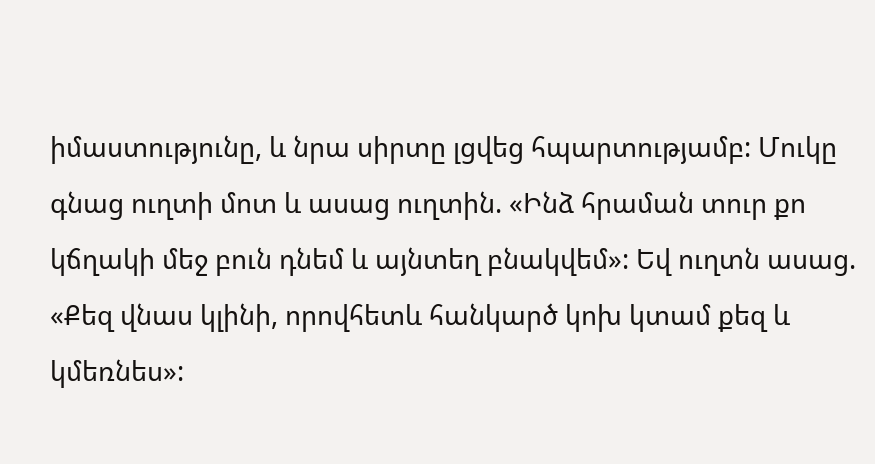իմաստությունը, և նրա սիրտը լցվեց հպարտությամբ: Մուկը գնաց ուղտի մոտ և ասաց ուղտին. «Ինձ հրաման տուր քո կճղակի մեջ բուն դնեմ և այնտեղ բնակվեմ»: Եվ ուղտն ասաց. «Քեզ վնաս կլինի, որովհետև հանկարծ կոխ կտամ քեզ և կմեռնես»: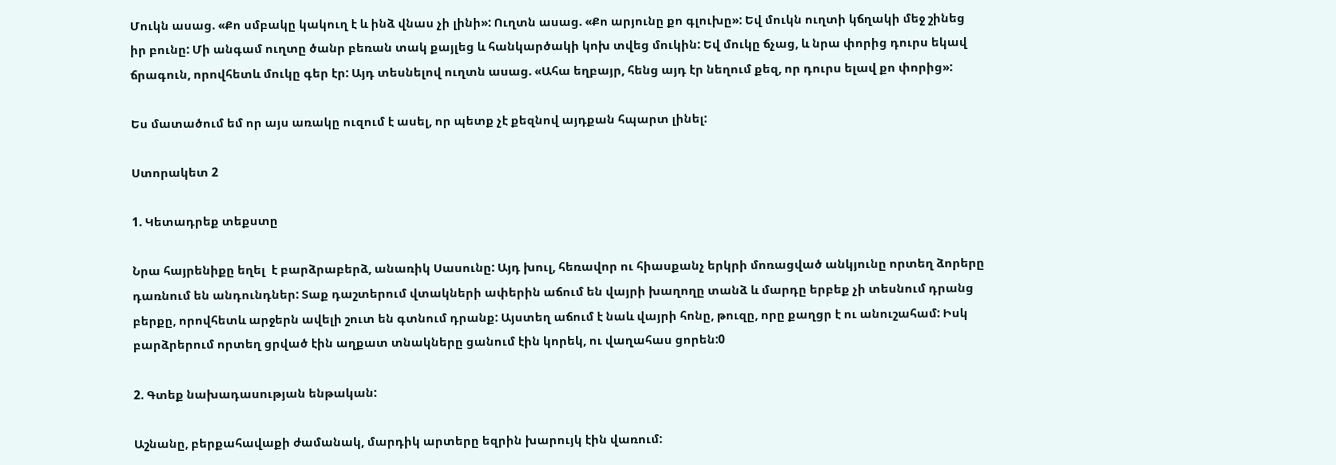Մուկն ասաց. «Քո սմբակը կակուղ է և ինձ վնաս չի լինի»: Ուղտն ասաց. «Քո արյունը քո գլուխը»: Եվ մուկն ուղտի կճղակի մեջ շինեց իր բունը: Մի անգամ ուղտը ծանր բեռան տակ քայլեց և հանկարծակի կոխ տվեց մուկին: Եվ մուկը ճչաց, և նրա փորից դուրս եկավ ճրագուն, որովհետև մուկը գեր էր: Այդ տեսնելով ուղտն ասաց. «Ահա եղբայր, հենց այդ էր նեղում քեզ, որ դուրս ելավ քո փորից»:

Ես մատածում եմ որ այս առակը ուզում է ասել, որ պետք չէ քեզնով այդքան հպարտ լինել:

Ստորակետ 2

1. Կետադրեք տեքստը

Նրա հայրենիքը եղել  է բարձրաբերձ, անառիկ Սասունը: Այդ խուլ, հեռավոր ու հիասքանչ երկրի մոռացված անկյունը որտեղ ձորերը  դառնում են անդունդներ: Տաք դաշտերում վտակների ափերին աճում են վայրի խաղողը տանձ և մարդը երբեք չի տեսնում դրանց բերքը, որովհետև արջերն ավելի շուտ են գտնում դրանք: Այստեղ աճում է նաև վայրի հոնը, թուզը, որը քաղցր է ու անուշահամ: Իսկ բարձրերում որտեղ ցրված էին աղքատ տնակները ցանում էին կորեկ, ու վաղահաս ցորեն:0

2. Գտեք նախադասության ենթական:

Աշնանը, բերքահավաքի ժամանակ, մարդիկ արտերը եզրին խարույկ էին վառում: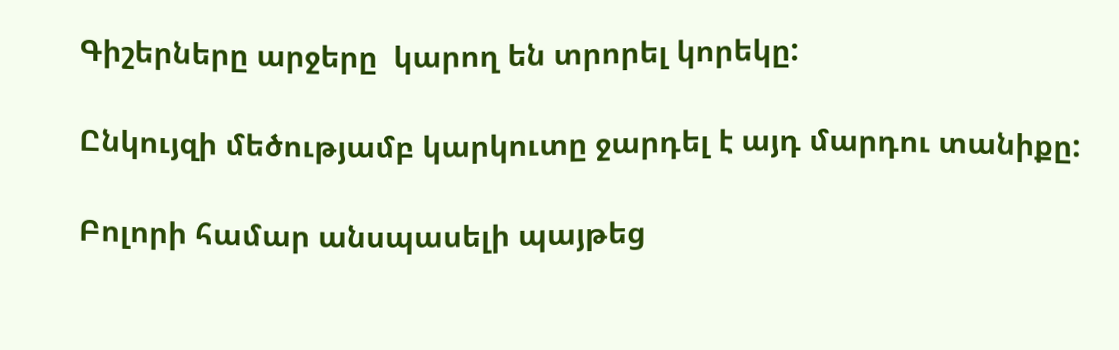Գիշերները արջերը  կարող են տրորել կորեկը:

Ընկույզի մեծությամբ կարկուտը ջարդել է այդ մարդու տանիքը:

Բոլորի համար անսպասելի պայթեց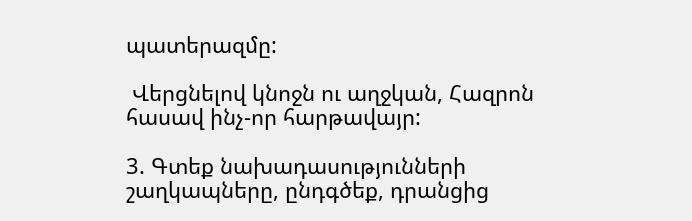պատերազմը:

 Վերցնելով կնոջն ու աղջկան, Հազրոն հասավ ինչ-որ հարթավայր:

3. Գտեք նախադասությունների շաղկապները, ընդգծեք, դրանցից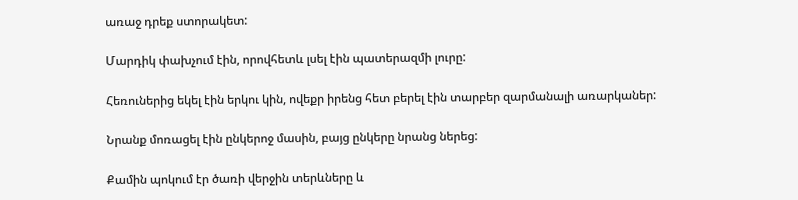առաջ դրեք ստորակետ:

Մարդիկ փախչում էին, որովհետև լսել էին պատերազմի լուրը:

Հեռուներից եկել էին երկու կին, ովեքր իրենց հետ բերել էին տարբեր զարմանալի առարկաներ:

Նրանք մոռացել էին ընկերոջ մասին, բայց ընկերը նրանց ներեց:

Քամին պոկում էր ծառի վերջին տերևները և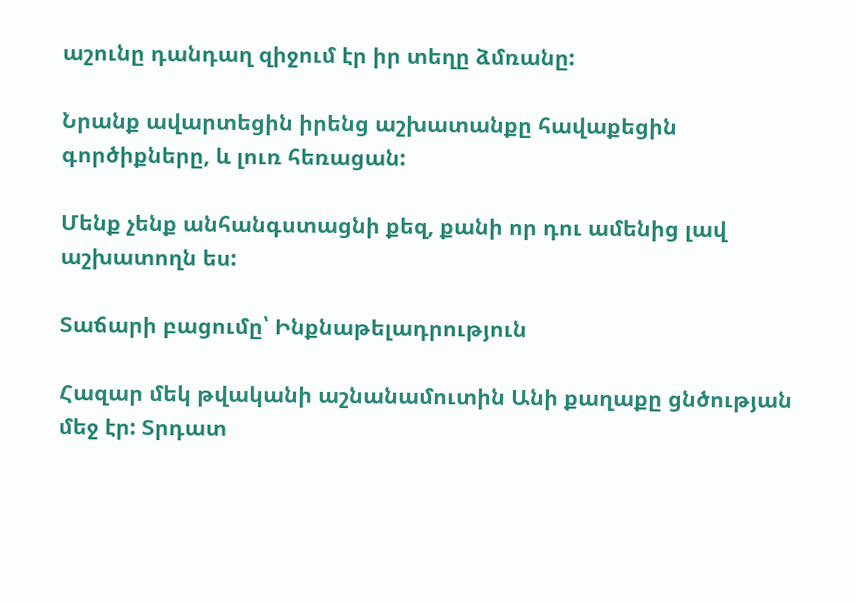աշունը դանդաղ զիջում էր իր տեղը ձմռանը:

Նրանք ավարտեցին իրենց աշխատանքը հավաքեցին գործիքները, և լուռ հեռացան:

Մենք չենք անհանգստացնի քեզ, քանի որ դու ամենից լավ աշխատողն ես:

Տաճարի բացումը՝ Ինքնաթելադրություն

Հազար մեկ թվականի աշնանամուտին Անի քաղաքը ցնծության մեջ էր: Տրդատ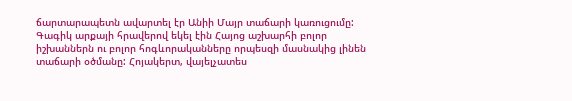ճարտարապետն ավարտել էր Անիի Մայր տաճարի կառուցումը: Գագիկ արքայի հրավերով եկել էին Հայոց աշխարհի բոլոր իշխաններն ու բոլոր հոգևորականները որպեսզի մասնակից լինեն տաճարի օծմանը: Հոյակերտ, վայելչատես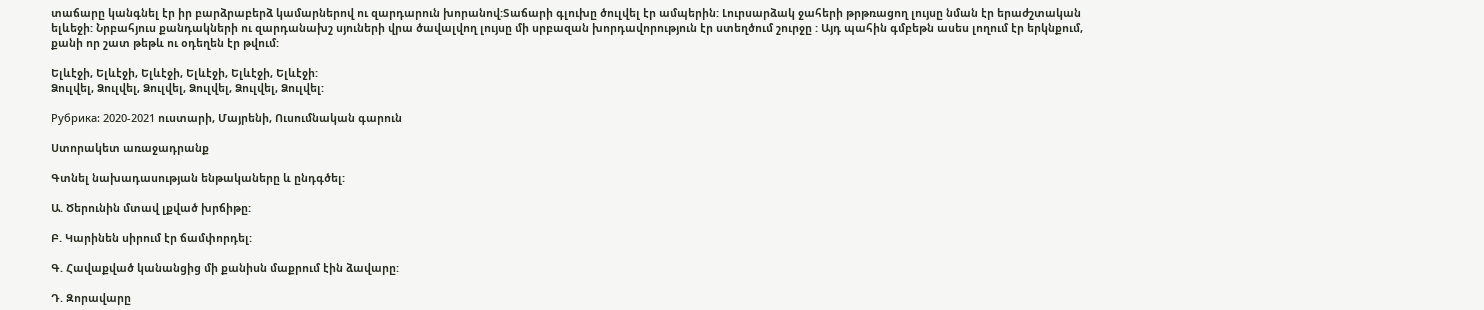տաճարը կանգնել էր իր բարձրաբերձ կամարներով ու զարդարուն խորանով:Տաճարի գլուխը ծուլվել էր ամպերին: Լուրսարձակ ջահերի թրթռացող լույսը նման էր երաժշտական ելևեջի: Նրբահյուս քանդակների ու զարդանախշ սյուների վրա ծավալվող լույսը մի սրբազան խորդավորություն էր ստեղծում շուրջը : Այդ պահին գմբեթն ասես լողում էր երկնքում, քանի որ շատ թեթև ու օդեղեն էր թվում:

Ելևէջի, Ելևէջի, Ելևէջի, Ելևէջի, Ելևէջի, Ելևէջի:
Ձուլվել, Ձուլվել, Ձուլվել, Ձուլվել, Ձուլվել, Ձուլվել:

Рубрика: 2020-2021 ուստարի, Մայրենի, Ուսումնական գարուն

Ստորակետ առաջադրանք

Գտնել նախադասության ենթակաները և ընդգծել:

Ա. Ծերունին մտավ լքված խրճիթը:

Բ. Կարինեն սիրում էր ճամփորդել:

Գ. Հավաքված կանանցից մի քանիսն մաքրում էին ձավարը:

Դ. Զորավարը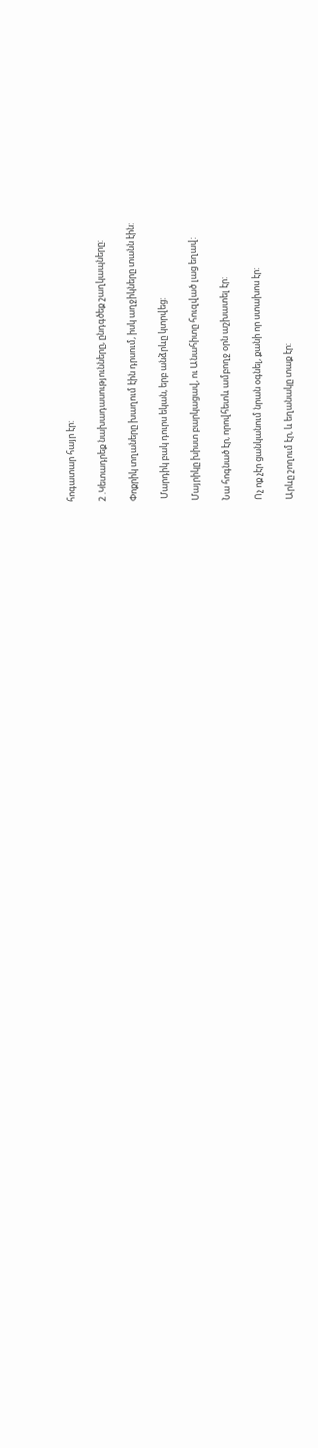հոգատար հայր էր:

2 .Կետադրեք նախադասությունները, ընդգծեք շաղկապները:

Փոքրիկ տղաները խաղում էին դրսում, իսկ աղջիկները տանն էին:

 Մարդիկ բակ դուրս եկան, երբ անձրևը կտրվեց:

Մայրիկը խիստ բարկացավ, ու Անահիտը հուզված լաց եղավ:

Նա հոգնած էր, որովհետև ամբողջ օրն աշխատել էր:

Ոչ ոք չէր ցանկանում նրան օգնել, քանի որ ստախոս էր:

Արևը շողում էր, և եղանակը տաք էր: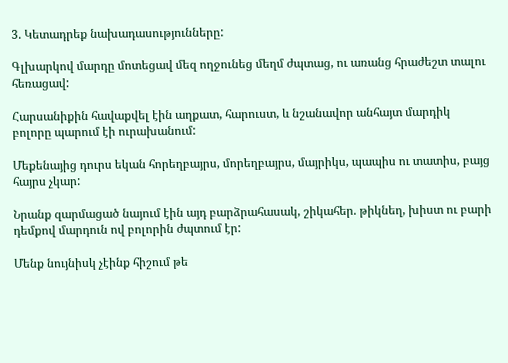3. Կետադրեք նախադասությունները:

Գլխարկով մարդը մոտեցավ մեզ ողջունեց մեղմ ժպտաց, ու առանց հրաժեշտ տալու հեռացավ:

Հարսանիքին հավաքվել էին աղքատ, հարուստ, և նշանավոր անհայտ մարդիկ բոլորը պարում էի ուրախանում:

Մեքենայից դուրս եկան հորեղբայրս, մորեղբայրս, մայրիկս, պապիս ու տատիս, բայց հայրս չկար:

Նրանք զարմացած նայում էին այդ բարձրահասակ, շիկահեր. թիկնեղ, խիստ ու բարի դեմքով մարդուն ով բոլորին ժպտում էր:

Մենք նույնիսկ չէինք հիշում թե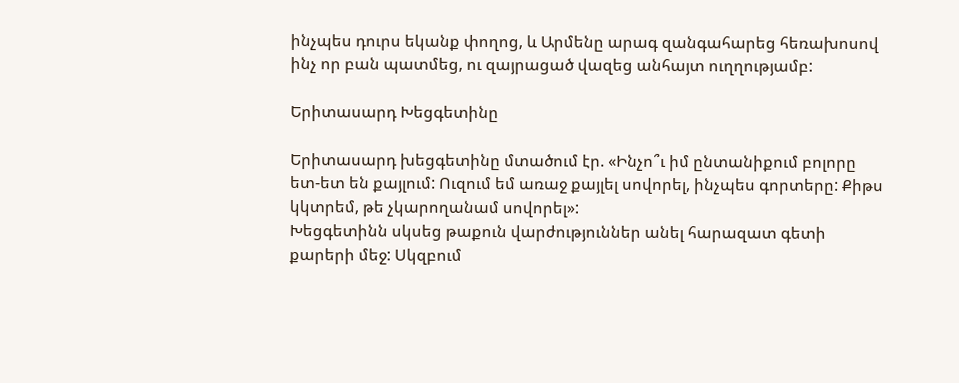ինչպես դուրս եկանք փողոց, և Արմենը արագ զանգահարեց հեռախոսով ինչ որ բան պատմեց, ու զայրացած վազեց անհայտ ուղղությամբ:

Երիտասարդ Խեցգետինը

Երիտասարդ խեցգետինը մտածում էր. «Ինչո՞ւ իմ ընտանիքում բոլորը ետ-ետ են քայլում: Ուզում եմ առաջ քայլել սովորել, ինչպես գորտերը: Քիթս կկտրեմ, թե չկարողանամ սովորել»:
Խեցգետինն սկսեց թաքուն վարժություններ անել հարազատ գետի քարերի մեջ: Սկզբում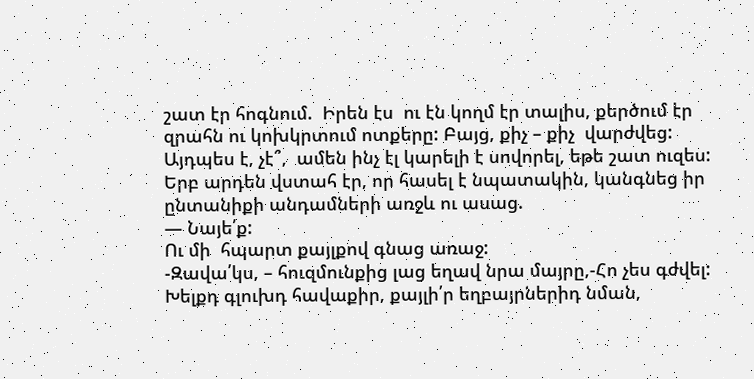շատ էր հոգնում.  Իրեն էս  ու էն կողմ էր տալիս, քերծում էր զրահն ու կոխկրտում ոտքերը: Բայց, քիչ – քիչ  վարժվեց: Այդպես է, չէ՞,  ամեն ինչ էլ կարելի է սովորել, եթե շատ ուզես:
Երբ արդեն վստահ էր, որ հասել է նպատակին, կանգնեց իր ընտանիքի անդամների առջև ու ասաց.
— Նայե՛ք:
Ու մի  հպարտ քայլքով գնաց առաջ:
-Զավա՛կս, – հուզմունքից լաց եղավ նրա մայրը,-Հո չես գժվել: Խելքդ գլուխդ հավաքիր, քայլի՛ր եղբայրներիդ նման,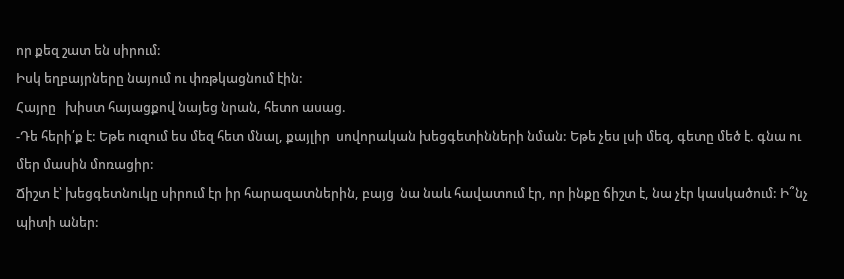որ քեզ շատ են սիրում:
Իսկ եղբայրները նայում ու փռթկացնում էին:
Հայրը   խիստ հայացքով նայեց նրան, հետո ասաց.
-Դե հերի՛ք է: Եթե ուզում ես մեզ հետ մնալ, քայլիր  սովորական խեցգետինների նման: Եթե չես լսի մեզ, գետը մեծ է. գնա ու մեր մասին մոռացիր:
Ճիշտ է՝ խեցգետնուկը սիրում էր իր հարազատներին, բայց  նա նաև հավատում էր, որ ինքը ճիշտ է, նա չէր կասկածում: Ի՞նչ պիտի աներ: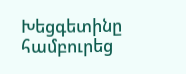Խեցգետինը համբուրեց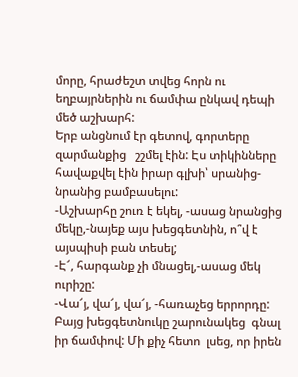մորը, հրաժեշտ տվեց հորն ու եղբայրներին ու ճամփա ընկավ դեպի մեծ աշխարհ:
Երբ անցնում էր գետով, գորտերը զարմանքից   շշմել էին: Էս տիկինները  հավաքվել էին իրար գլխի՝ սրանից-նրանից բամբասելու:
-Աշխարհը շուռ է եկել, -ասաց նրանցից մեկը,-նայեք այս խեցգետնին, ո՞վ է այսպիսի բան տեսել;
-Է՜, հարգանք չի մնացել,-ասաց մեկ ուրիշը:
-Վա՜յ, վա՜յ, վա՜յ, -հառաչեց երրորդը:
Բայց խեցգետնուկը շարունակեց  գնալ իր ճամփով: Մի քիչ հետո  լսեց, որ իրեն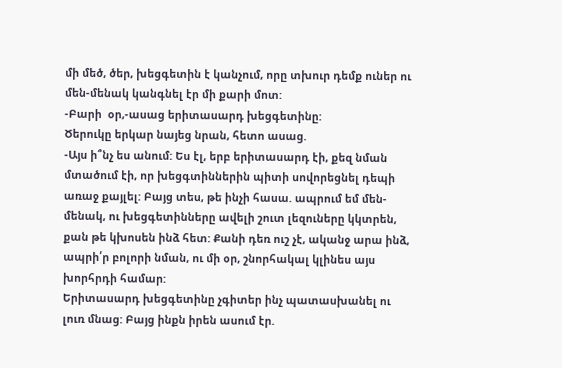մի մեծ, ծեր, խեցգետին է կանչում, որը տխուր դեմք ուներ ու մեն-մենակ կանգնել էր մի քարի մոտ:
-Բարի  օր,-ասաց երիտասարդ խեցգետինը:
Ծերուկը երկար նայեց նրան, հետո ասաց.
-Այս ի՞նչ ես անում: Ես էլ, երբ երիտասարդ էի, քեզ նման մտածում էի, որ խեցգտիններին պիտի սովորեցնել դեպի առաջ քայլել: Բայց տես, թե ինչի հասա. ապրում եմ մեն-մենակ, ու խեցգետինները ավելի շուտ լեզուները կկտրեն, քան թե կխոսեն ինձ հետ: Քանի դեռ ուշ չէ, ականջ արա ինձ, ապրի՛ր բոլորի նման, ու մի օր, շնորհակալ կլինես այս խորհրդի համար:
Երիտասարդ խեցգետինը չգիտեր ինչ պատասխանել ու լուռ մնաց: Բայց ինքն իրեն ասում էր.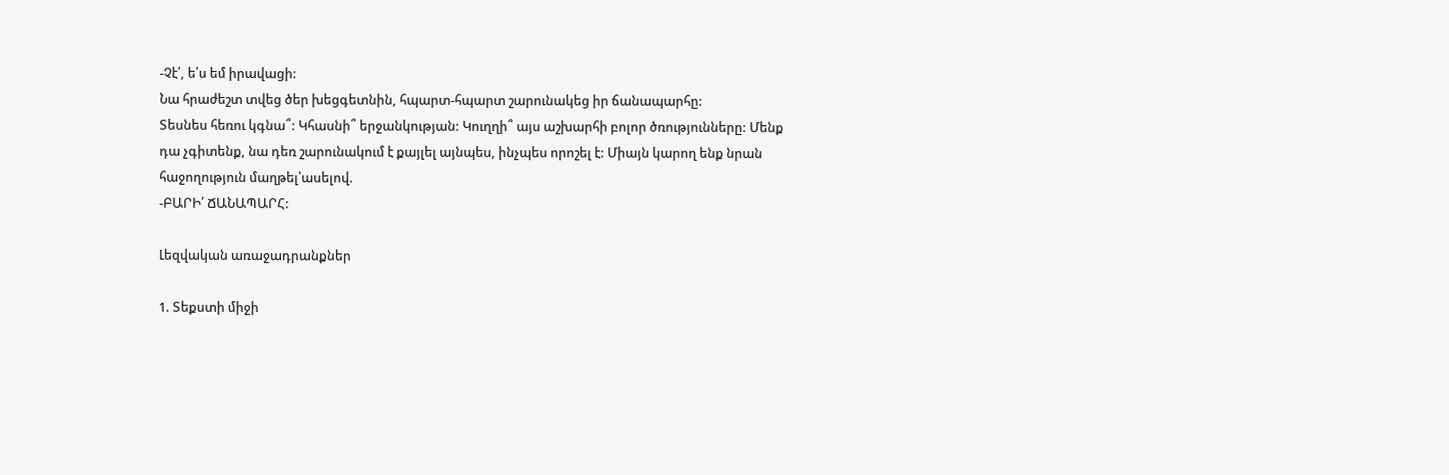-Չէ՛, ե՛ս եմ իրավացի:
Նա հրաժեշտ տվեց ծեր խեցգետնին, հպարտ-հպարտ շարունակեց իր ճանապարհը:
Տեսնես հեռու կգնա՞: Կհասնի՞ երջանկության: Կուղղի՞ այս աշխարհի բոլոր ծռությունները: Մենք դա չգիտենք, նա դեռ շարունակում է քայլել այնպես, ինչպես որոշել է: Միայն կարող ենք նրան հաջողություն մաղթել՝ասելով.
-ԲԱՐԻ՛ ՃԱՆԱՊԱՐՀ:

Լեզվական առաջադրանքներ

1. Տեքստի միջի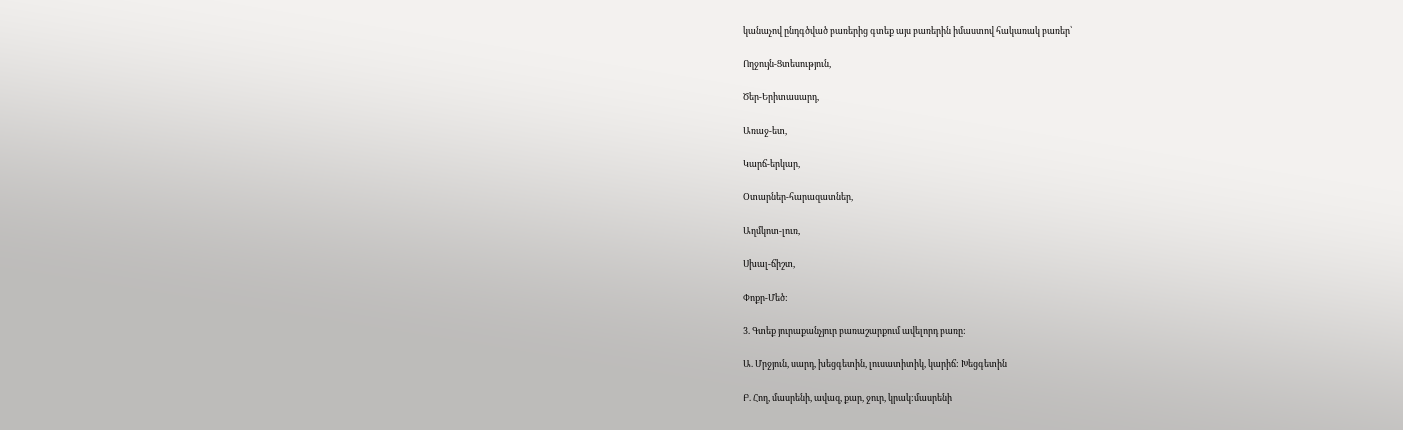կանաչով ընդգծված բառերից գտեք այս բառերին իմաստով հակառակ բառեր՝

Ողջույն-Ցտեսություն,

Ծեր-Երիտասարդ,

Առաջ-ետ,

Կարճ-երկար,

Օտարներ-հարազատներ,

Աղմկոտ-լուռ,

Սխալ-ճիշտ,

Փոքր-Մեծ:

3. Գտեք յուրաքանչյուր բառաշարքում ավելորդ բառը:

Ա. Մրջյուն, սարդ, խեցգետին, լուսատիտիկ, կարիճ: Խեցգետին

Բ. Հող, մասրենի, ավազ, քար, ջուր, կրակ:մասրենի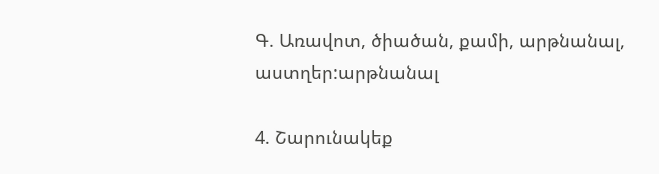Գ. Առավոտ, ծիածան, քամի, արթնանալ, աստղեր:արթնանալ

4. Շարունակեք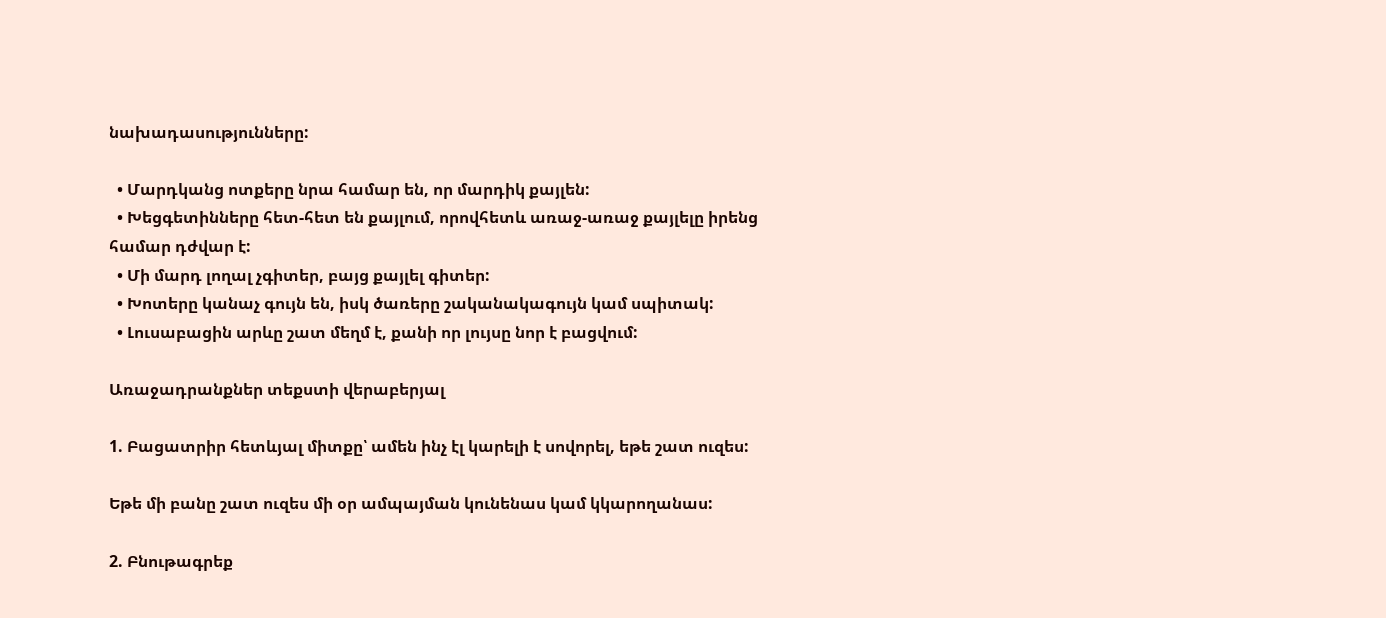նախադասությունները:

  • Մարդկանց ոտքերը նրա համար են, որ մարդիկ քայլեն:
  • Խեցգետինները հետ-հետ են քայլում, որովհետև առաջ-առաջ քայլելը իրենց համար դժվար է:
  • Մի մարդ լողալ չգիտեր, բայց քայլել գիտեր:
  • Խոտերը կանաչ գույն են, իսկ ծառերը շականակագույն կամ սպիտակ:
  • Լուսաբացին արևը շատ մեղմ է, քանի որ լույսը նոր է բացվում:

Առաջադրանքներ տեքստի վերաբերյալ

1. Բացատրիր հետևյալ միտքը՝ ամեն ինչ էլ կարելի է սովորել, եթե շատ ուզես:

Եթե մի բանը շատ ուզես մի օր ամպայման կունենաս կամ կկարողանաս:

2. Բնութագրեք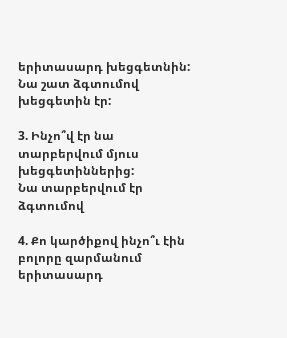երիտասարդ խեցգետնին:
Նա շատ ձգտումով խեցգետին էր:

3. Ինչո՞վ էր նա տարբերվում մյուս խեցգետիններից:
Նա տարբերվում էր ձգտումով

4. Քո կարծիքով ինչո՞ւ էին բոլորը զարմանում երիտասարդ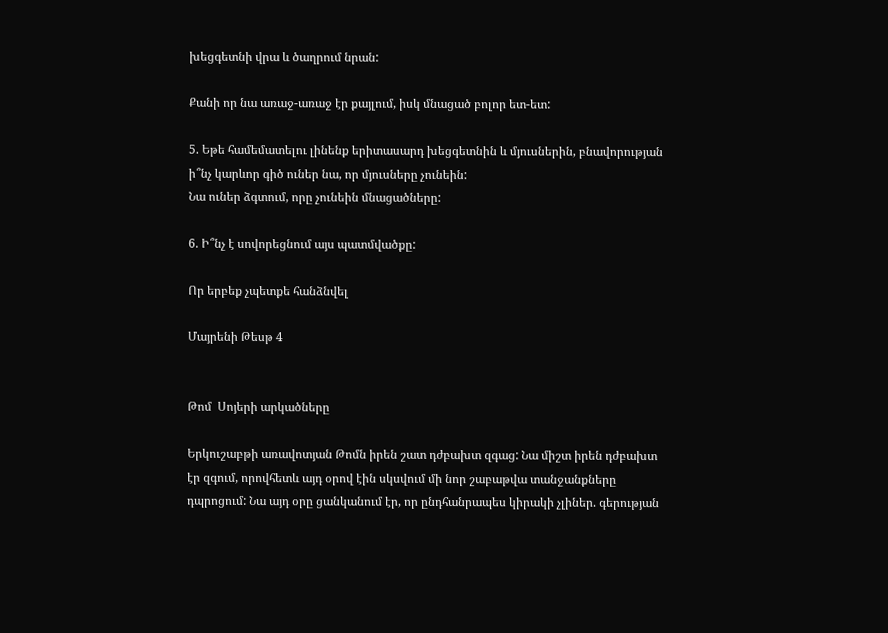խեցգետնի վրա և ծաղրում նրան:

Քանի որ նա առաջ-առաջ էր քայլում, իսկ մնացած բոլոր ետ-ետ:

5. Եթե համեմատելու լինենք երիտասարդ խեցգետնին և մյուսներին, բնավորության ի՞նչ կարևոր գիծ ուներ նա, որ մյուսները չունեին:
Նա ուներ ձգտում, որը չունեին մնացածները:

6. Ի՞նչ է սովորեցնում այս պատմվածքը:

Որ երբեք չպետքե հանձնվել

Մայրենի Թեսթ 4


Թոմ  Սոյերի արկածները

Երկուշաբթի առավոտյան Թոմն իրեն շատ դժբախտ զգաց: Նա միշտ իրեն դժբախտ էր զգում, որովհետև այդ օրով էին սկսվում մի նոր շաբաթվա տանջանքները դպրոցում: Նա այդ օրը ցանկանում էր, որ ընդհանրապես կիրակի չլիներ. գերության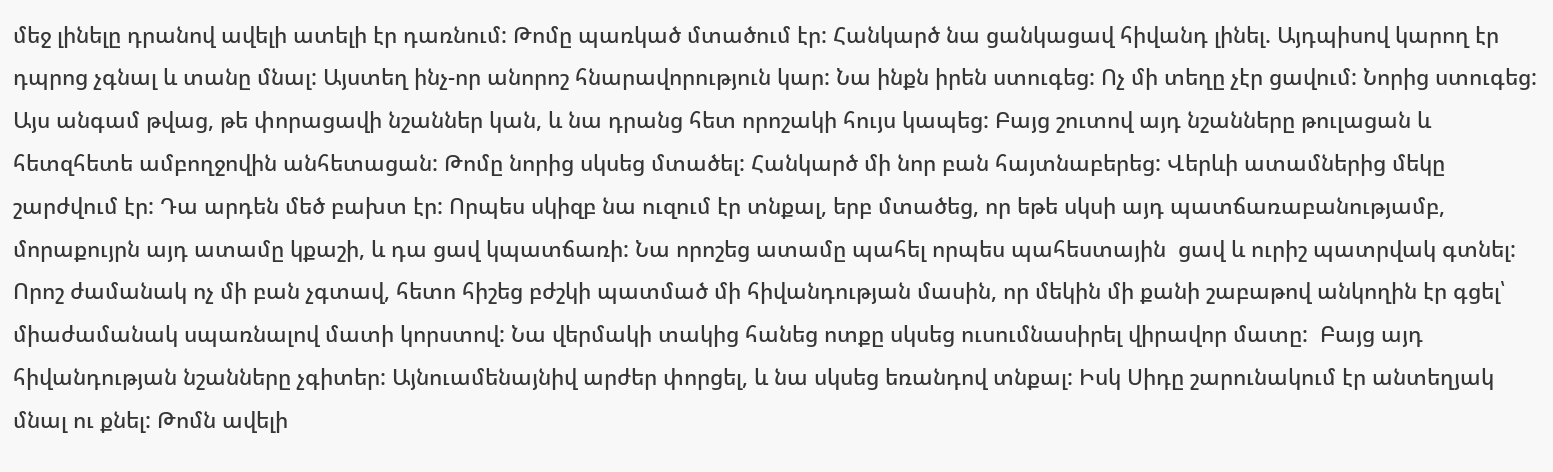մեջ լինելը դրանով ավելի ատելի էր դառնում: Թոմը պառկած մտածում էր: Հանկարծ նա ցանկացավ հիվանդ լինել. Այդպիսով կարող էր դպրոց չգնալ և տանը մնալ: Այստեղ ինչ-որ անորոշ հնարավորություն կար: Նա ինքն իրեն ստուգեց: Ոչ մի տեղը չէր ցավում: Նորից ստուգեց: Այս անգամ թվաց, թե փորացավի նշաններ կան, և նա դրանց հետ որոշակի հույս կապեց: Բայց շուտով այդ նշանները թուլացան և հետզհետե ամբողջովին անհետացան: Թոմը նորից սկսեց մտածել: Հանկարծ մի նոր բան հայտնաբերեց: Վերևի ատամներից մեկը շարժվում էր: Դա արդեն մեծ բախտ էր: Որպես սկիզբ նա ուզում էր տնքալ, երբ մտածեց, որ եթե սկսի այդ պատճառաբանությամբ, մորաքույրն այդ ատամը կքաշի, և դա ցավ կպատճառի: Նա որոշեց ատամը պահել որպես պահեստային  ցավ և ուրիշ պատրվակ գտնել: Որոշ ժամանակ ոչ մի բան չգտավ, հետո հիշեց բժշկի պատմած մի հիվանդության մասին, որ մեկին մի քանի շաբաթով անկողին էր գցել՝ միաժամանակ սպառնալով մատի կորստով: Նա վերմակի տակից հանեց ոտքը սկսեց ուսումնասիրել վիրավոր մատը:  Բայց այդ հիվանդության նշանները չգիտեր: Այնուամենայնիվ արժեր փորցել, և նա սկսեց եռանդով տնքալ: Իսկ Սիդը շարունակում էր անտեղյակ մնալ ու քնել: Թոմն ավելի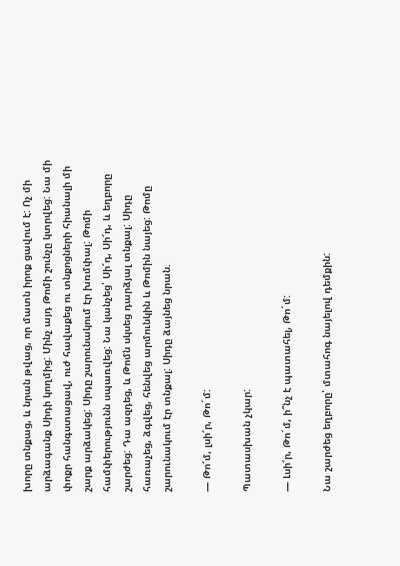խորը տնքաց, և նրան թվաց, որ մատն իրոք ցավում է: Ոչ մի արձագանք Սիդի կողմից: Մինչ այդ Թոմի շունչը կտրվեց: Նա մի փոքր հանգստացավ, ուժ հավաքեց ու տնքոցների հիանալի մի շարք արձակեց: Սիդը շարունակում էր խռմփալ: Թոմի համփերությունն սպառվեց: Նա կանչեց՝ Սի՜դ, Սի՜դ, և եղբորը շարժեց: Դա ազդեց, և Թոմն սկսեց դարձյալ տնքալ: Սիդը հառաչեց, ձգվեց, հենվեց արմունկին և Թոմին նայեց: Թոմը շարունակում էր տնքալ: Սիդը ձայնեց նրան.

— Թո՜մ, լսի՜ր, Թո´մ:

Պատասխան չկար:

— Լսի՜ր, Թո´մ, ի՞նչ է պատահել, Թո´մ:

Նա շարժեց եղբորը՝ մտահոգ նայելով դեմքին: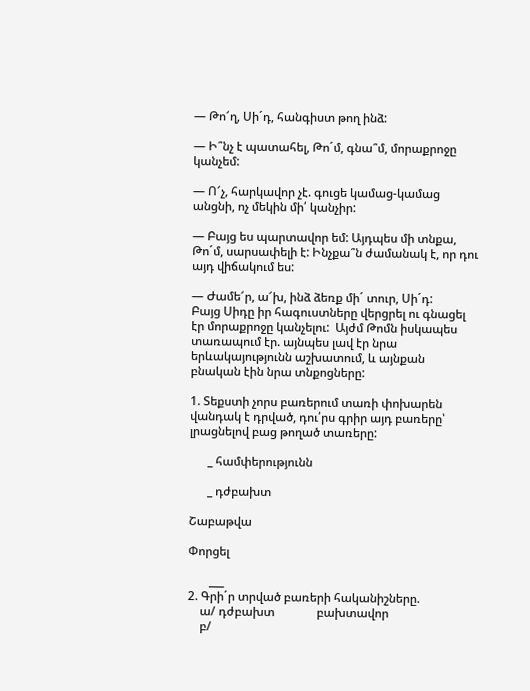— Թո՜ղ, Սի´դ, հանգիստ թող ինձ:

— Ի՞նչ է պատահել, Թո´մ, գնա՞մ, մորաքրոջը կանչեմ:

— Ո՜չ, հարկավոր չէ. գուցե կամաց-կամաց անցնի, ոչ մեկին մի՛ կանչիր:

— Բայց ես պարտավոր եմ: Այդպես մի տնքա, Թո´մ, սարսափելի է: Ինչքա՞ն ժամանակ է, որ դու այդ վիճակում ես:

— Ժամե՜ր, ա՜խ, ինձ ձեռք մի´ տուր, Սի´դ:
Բայց Սիդը իր հագուստները վերցրել ու գնացել էր մորաքրոջը կանչելու:  Այժմ Թոմն իսկապես տառապում էր. այնպես լավ էր նրա երևակայությունն աշխատում, և այնքան բնական էին նրա տնքոցները:

1. Տեքստի չորս բառերում տառի փոխարեն վանդակ է դրված, դու՛րս գրիր այդ բառերը՝ լրացնելով բաց թողած տառերը:

      _ համփերությունն

      _ դժբախտ

Շաբաթվա

Փորցել

       ___
2. Գրի´ր տրված բառերի հականիշները.
    ա/ դժբախտ              բախտավոր
    բ/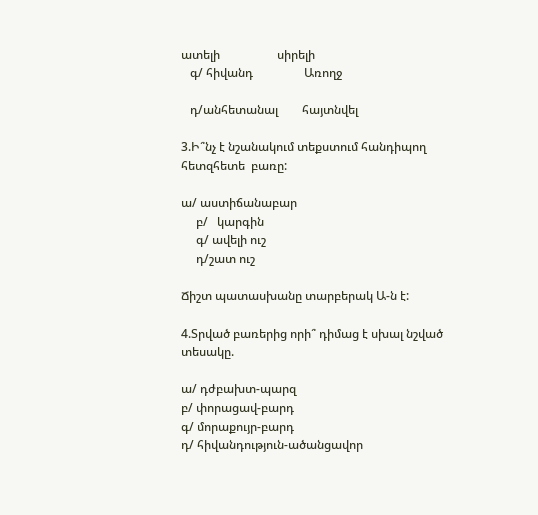ատելի                   սիրելի
   գ/ հիվանդ                 Առողջ

   դ/անհետանալ        հայտնվել

3.Ի՞նչ է նշանակում տեքստում հանդիպող հետզհետե  բառը:

ա/ աստիճանաբար
     բ/   կարգին
     գ/ ավելի ուշ
     դ/շատ ուշ

Ճիշտ պատասխանը տարբերակ Ա-ն է:

4.Տրված բառերից որի՞ դիմաց է սխալ նշված տեսակը.

ա/ դժբախտ-պարզ
բ/ փորացավ-բարդ
գ/ մորաքույր-բարդ
դ/ հիվանդություն-ածանցավոր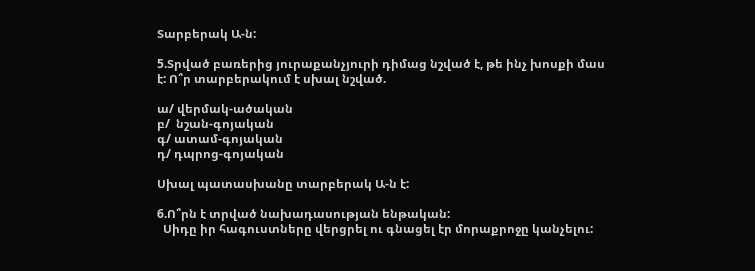Տարբերակ Ա-ն:

5.Տրված բառերից յուրաքանչյուրի դիմաց նշված է, թե ինչ խոսքի մաս է: Ո՞ր տարբերակում է սխալ նշված.

ա/ վերմակ-ածական
բ/  նշան-գոյական
գ/ ատամ-գոյական
դ/ դպրոց-գոյական

Սխալ պատասխանը տարբերակ Ա-ն է:

6.Ո՞րն է տրված նախադասության ենթական:
  Սիդը իր հագուստները վերցրել ու գնացել էր մորաքրոջը կանչելու: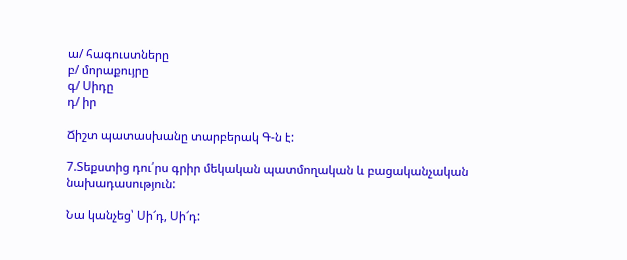ա/ հագուստները
բ/ մորաքույրը
գ/ Սիդը
դ/ իր

Ճիշտ պատասխանը տարբերակ Գ-ն է:

7.Տեքստից դու՛րս գրիր մեկական պատմողական և բացականչական  նախադասություն:

Նա կանչեց՝ Սի՜դ, Սի՜դ: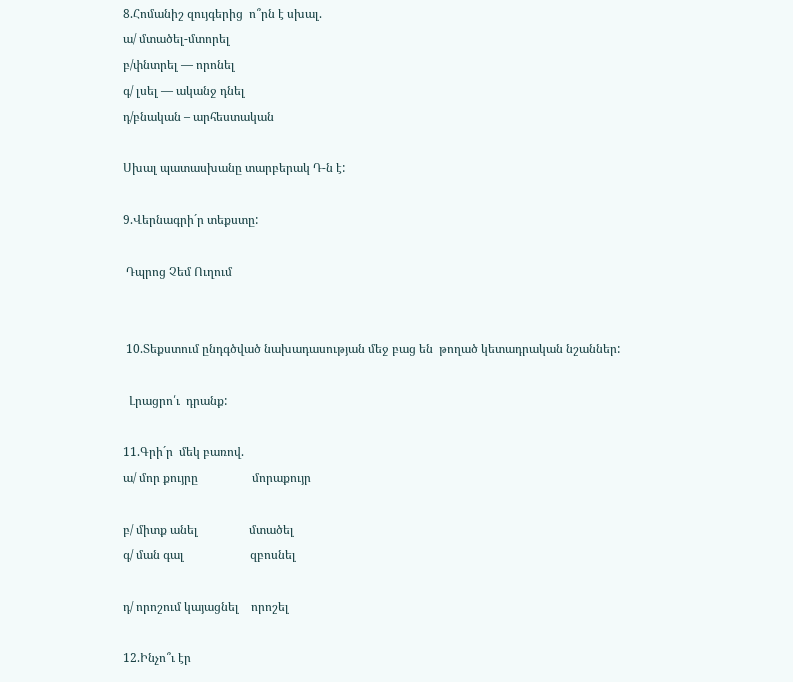8.Հոմանիշ զույգերից  ո՞րն է սխալ.
ա/ մտածել-մտորել
բ/փնտրել — որոնել
գ/ լսել — ականջ դնել
դ/բնական – արհեստական

Սխալ պատասխանը տարբերակ Դ-ն է:

9.Վերնագրի´ր տեքստը:

 Դպրոց Չեմ Ուղում


 10.Տեքստում ընդգծված նախադասության մեջ բաց են  թողած կետադրական նշաններ:

  Լրացրո՛ւ  դրանք:

11.Գրի´ր  մեկ բառով.
ա/ մոր քույրը                  մորաքույր

բ/ միտք անել                 մտածել
գ/ ման գալ                      զբոսնել

դ/ որոշում կայացնել    որոշել

12.Ինչո՞ւ էր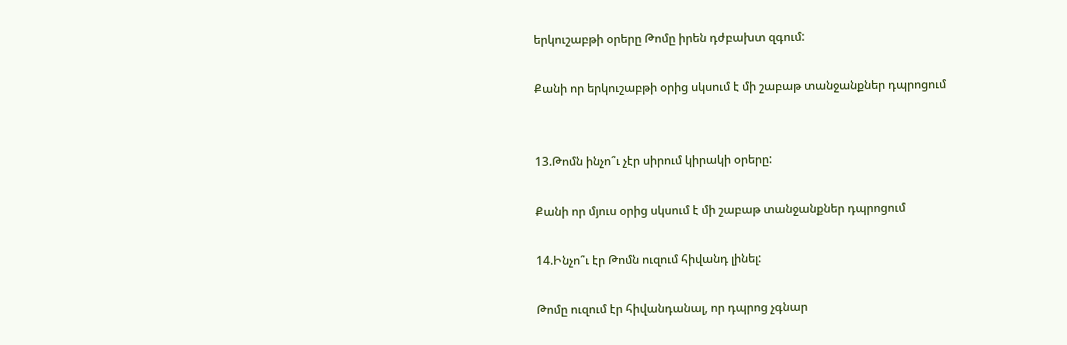երկուշաբթի օրերը Թոմը իրեն դժբախտ զգում:

Քանի որ երկուշաբթի օրից սկսում է մի շաբաթ տանջանքներ դպրոցում


13.Թոմն ինչո՞ւ չէր սիրում կիրակի օրերը:

Քանի որ մյուս օրից սկսում է մի շաբաթ տանջանքներ դպրոցում

14.Ինչո՞ւ էր Թոմն ուզում հիվանդ լինել:

Թոմը ուզում էր հիվանդանալ, որ դպրոց չգնար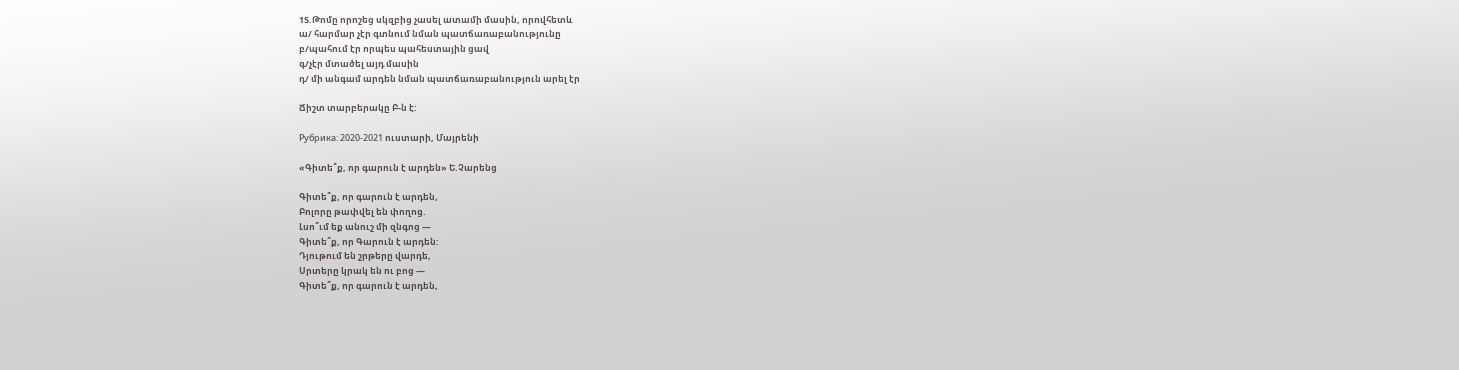15.Թոմը որոշեց սկզբից չասել ատամի մասին, որովհետև
ա/ հարմար չէր գտնում նման պատճառաբանությունը
բ/պահում էր որպես պահեստային ցավ
գ/չէր մտածել այդ մասին
դ/ մի անգամ արդեն նման պատճառաբանություն արել էր

Ճիշտ տարբերակը Բ-ն է:

Рубрика: 2020-2021 ուստարի, Մայրենի

«Գիտե՞ք, որ գարուն է արդեն» Ե.Չարենց

Գիտե՞ք, որ գարուն է արդեն,
Բոլորը թափվել են փողոց.
Լսո՞ւմ եք անուշ մի զնգոց —
Գիտե՞ք, որ Գարուն է արդեն:
Դյութում են շրթերը վարդե,
Սրտերը կրակ են ու բոց —
Գիտե՞ք, որ գարուն է արդեն,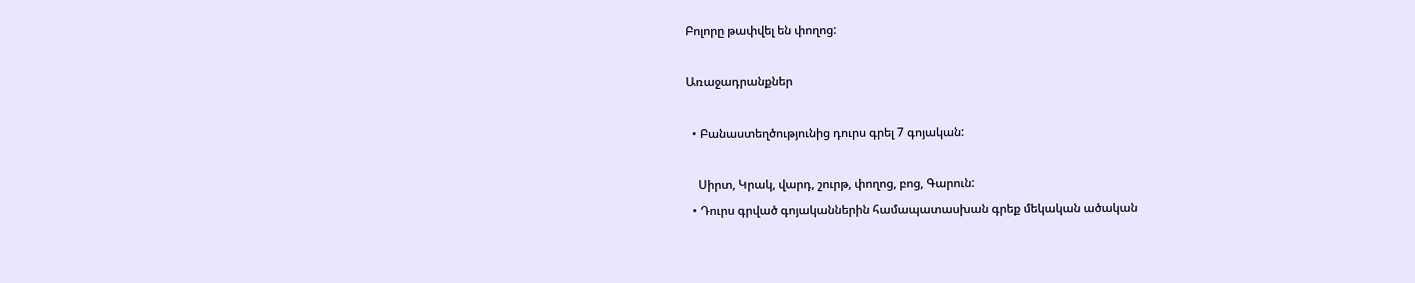Բոլորը թափվել են փողոց:

Առաջադրանքներ

  • Բանաստեղծությունից դուրս գրել 7 գոյական:

    Սիրտ, Կրակ, վարդ, շուրթ, փողոց, բոց, Գարուն:
  • Դուրս գրված գոյականներին համապատասխան գրեք մեկական ածական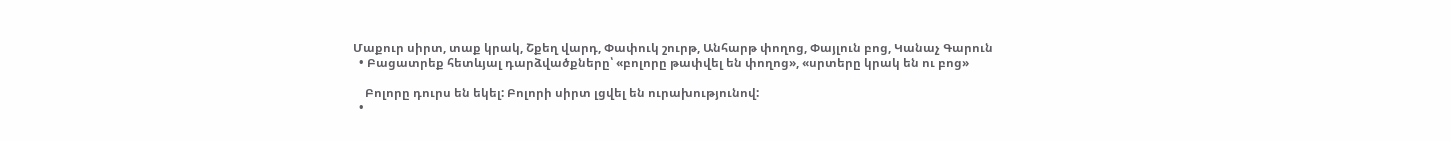Մաքուր սիրտ, տաք կրակ, Շքեղ վարդ, Փափուկ շուրթ, Անհարթ փողոց, Փայլուն բոց, Կանաչ Գարուն
  • Բացատրեք հետևյալ դարձվածքները՝ «բոլորը թափվել են փողոց», «սրտերը կրակ են ու բոց»

    Բոլորը դուրս են եկել: Բոլորի սիրտ լցվել են ուրախությունով:
  •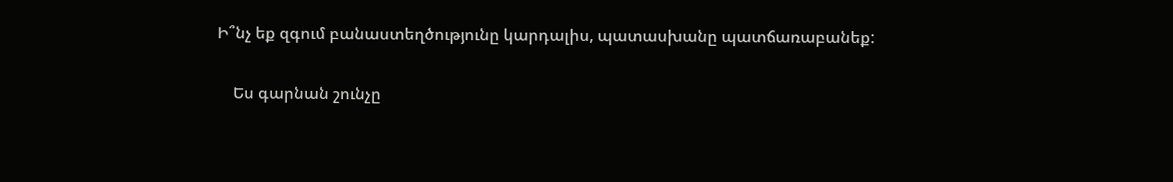Ի՞նչ եք զգում բանաստեղծությունը կարդալիս, պատասխանը պատճառաբանեք:

    Ես գարնան շունչը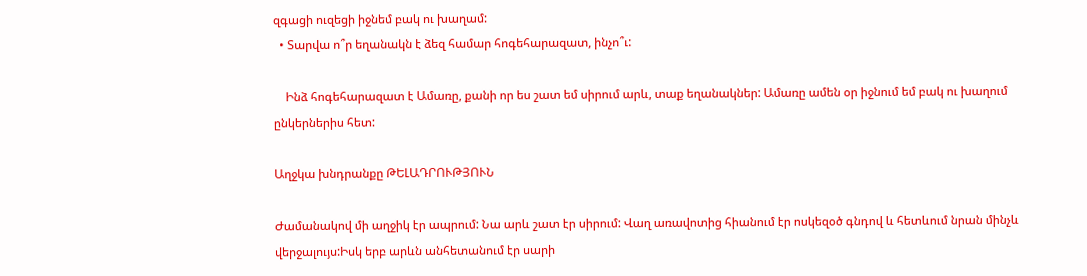զգացի ուզեցի իջնեմ բակ ու խաղամ:
  • Տարվա ո՞ր եղանակն է ձեզ համար հոգեհարազատ, ինչո՞ւ:

    Ինձ հոգեհարազատ է Ամառը, քանի որ ես շատ եմ սիրում արև, տաք եղանակներ: Ամառը ամեն օր իջնում եմ բակ ու խաղում ընկերներիս հետ:

Աղջկա խնդրանքը ԹԵԼԱԴՐՈՒԹՅՈՒՆ

Ժամանակով մի աղջիկ էր ապրում: Նա արև շատ էր սիրում: Վաղ առավոտից հիանում էր ոսկեզօծ գնդով և հետևում նրան մինչև վերջալույս:Իսկ երբ արևն անհետանում էր սարի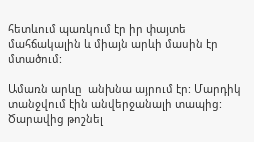հետևում պառկում էր իր փայտե մահճակալին և միայն արևի մասին էր մտածում:

Ամառն արևը  անխնա այրում էր: Մարդիկ տանջվում էին անվերջանալի տապից: Ծարավից թոշնել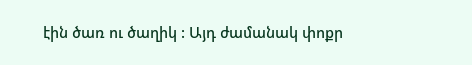էին ծառ ու ծաղիկ : Այդ ժամանակ փոքր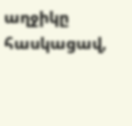աղջիկը հասկացավ,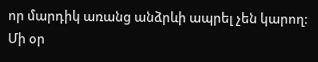որ մարդիկ առանց անձրևի ապրել չեն կարող: Մի օր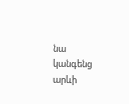նա կանգենց արևի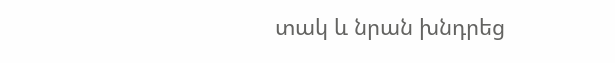տակ և նրան խնդրեց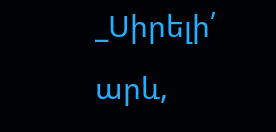_Սիրելի՛ արև,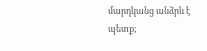մարդկանց անձրև է պետք;